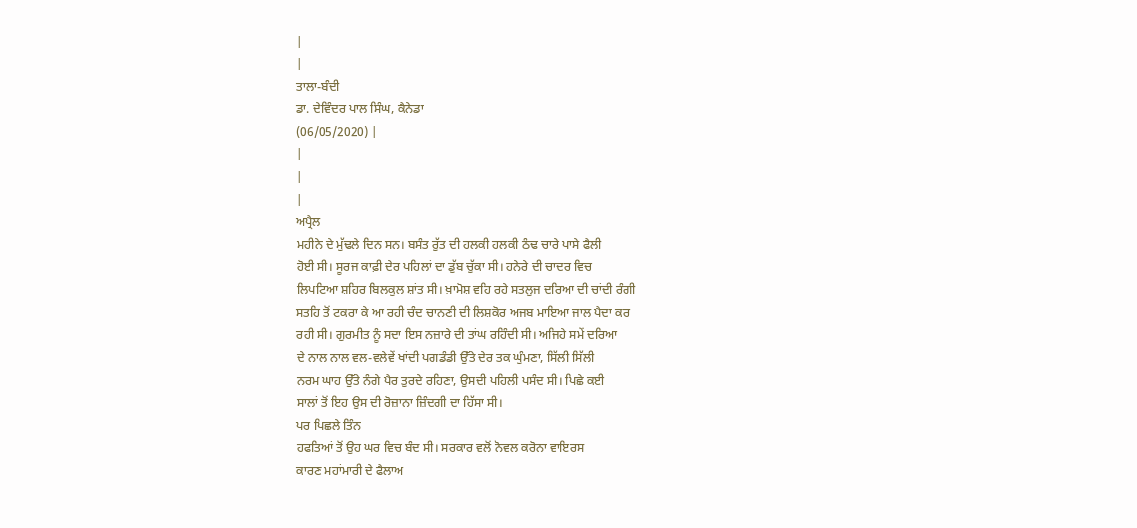|
|
ਤਾਲਾ-ਬੰਦੀ
ਡਾ. ਦੇਵਿੰਦਰ ਪਾਲ ਸਿੰਘ, ਕੈਨੇਡਾ
(06/05/2020) |
|
|
|
ਅਪ੍ਰੈਲ
ਮਹੀਨੇ ਦੇ ਮੁੱਢਲੇ ਦਿਨ ਸਨ। ਬਸੰਤ ਰੁੱਤ ਦੀ ਹਲਕੀ ਹਲਕੀ ਠੰਢ ਚਾਰੇ ਪਾਸੇ ਫੈਲੀ
ਹੋਈ ਸੀ। ਸੂਰਜ ਕਾਫ਼ੀ ਦੇਰ ਪਹਿਲਾਂ ਦਾ ਡੁੱਬ ਚੁੱਕਾ ਸੀ। ਹਨੇਰੇ ਦੀ ਚਾਦਰ ਵਿਚ
ਲਿਪਟਿਆ ਸ਼ਹਿਰ ਬਿਲਕੁਲ ਸ਼ਾਂਤ ਸੀ। ਖ਼ਾਮੋਸ਼ ਵਹਿ ਰਹੇ ਸਤਲੁਜ ਦਰਿਆ ਦੀ ਚਾਂਦੀ ਰੰਗੀ
ਸਤਹਿ ਤੋਂ ਟਕਰਾ ਕੇ ਆ ਰਹੀ ਚੰਦ ਚਾਨਣੀ ਦੀ ਲਿਸ਼ਕੋਰ ਅਜਬ ਮਾਇਆ ਜਾਲ ਪੈਦਾ ਕਰ
ਰਹੀ ਸੀ। ਗੁਰਮੀਤ ਨੂੰ ਸਦਾ ਇਸ ਨਜ਼ਾਰੇ ਦੀ ਤਾਂਘ ਰਹਿੰਦੀ ਸੀ। ਅਜਿਹੇ ਸਮੇਂ ਦਰਿਆ
ਦੇ ਨਾਲ ਨਾਲ ਵਲ-ਵਲੇਵੇਂ ਖਾਂਦੀ ਪਗਡੰਡੀ ਉੱਤੇ ਦੇਰ ਤਕ ਘੁੰਮਣਾ, ਸਿੱਲੀ ਸਿੱਲੀ
ਨਰਮ ਘਾਹ ਉੱਤੇ ਨੰਗੇ ਪੈਰ ਤੁਰਦੇ ਰਹਿਣਾ, ਉਸਦੀ ਪਹਿਲੀ ਪਸੰਦ ਸੀ। ਪਿਛੇ ਕਈ
ਸਾਲਾਂ ਤੋਂ ਇਹ ਉਸ ਦੀ ਰੋਜ਼ਾਨਾ ਜ਼ਿੰਦਗੀ ਦਾ ਹਿੱਸਾ ਸੀ।
ਪਰ ਪਿਛਲੇ ਤਿੰਨ
ਹਫਤਿਆਂ ਤੋਂ ਉਹ ਘਰ ਵਿਚ ਬੰਦ ਸੀ। ਸਰਕਾਰ ਵਲੋਂ ਨੋਵਲ ਕਰੋਨਾ ਵਾਇਰਸ
ਕਾਰਣ ਮਹਾਂਮਾਰੀ ਦੇ ਫੈਲਾਅ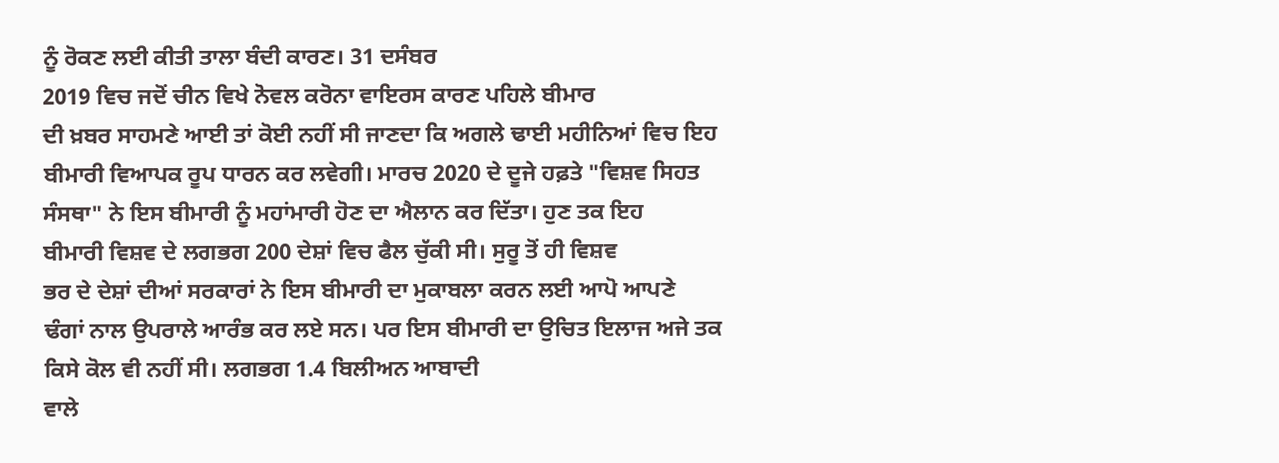ਨੂੰ ਰੋਕਣ ਲਈ ਕੀਤੀ ਤਾਲਾ ਬੰਦੀ ਕਾਰਣ। 31 ਦਸੰਬਰ
2019 ਵਿਚ ਜਦੋਂ ਚੀਨ ਵਿਖੇ ਨੋਵਲ ਕਰੋਨਾ ਵਾਇਰਸ ਕਾਰਣ ਪਹਿਲੇ ਬੀਮਾਰ
ਦੀ ਖ਼ਬਰ ਸਾਹਮਣੇ ਆਈ ਤਾਂ ਕੋਈ ਨਹੀਂ ਸੀ ਜਾਣਦਾ ਕਿ ਅਗਲੇ ਢਾਈ ਮਹੀਨਿਆਂ ਵਿਚ ਇਹ
ਬੀਮਾਰੀ ਵਿਆਪਕ ਰੂਪ ਧਾਰਨ ਕਰ ਲਵੇਗੀ। ਮਾਰਚ 2020 ਦੇ ਦੂਜੇ ਹਫ਼ਤੇ "ਵਿਸ਼ਵ ਸਿਹਤ
ਸੰਸਥਾ" ਨੇ ਇਸ ਬੀਮਾਰੀ ਨੂੰ ਮਹਾਂਮਾਰੀ ਹੋਣ ਦਾ ਐਲਾਨ ਕਰ ਦਿੱਤਾ। ਹੁਣ ਤਕ ਇਹ
ਬੀਮਾਰੀ ਵਿਸ਼ਵ ਦੇ ਲਗਭਗ 200 ਦੇਸ਼ਾਂ ਵਿਚ ਫੈਲ ਚੁੱਕੀ ਸੀ। ਸੁਰੂ ਤੋਂ ਹੀ ਵਿਸ਼ਵ
ਭਰ ਦੇ ਦੇਸ਼ਾਂ ਦੀਆਂ ਸਰਕਾਰਾਂ ਨੇ ਇਸ ਬੀਮਾਰੀ ਦਾ ਮੁਕਾਬਲਾ ਕਰਨ ਲਈ ਆਪੋ ਆਪਣੇ
ਢੰਗਾਂ ਨਾਲ ਉਪਰਾਲੇ ਆਰੰਭ ਕਰ ਲਏ ਸਨ। ਪਰ ਇਸ ਬੀਮਾਰੀ ਦਾ ਉਚਿਤ ਇਲਾਜ ਅਜੇ ਤਕ
ਕਿਸੇ ਕੋਲ ਵੀ ਨਹੀਂ ਸੀ। ਲਗਭਗ 1.4 ਬਿਲੀਅਨ ਆਬਾਦੀ
ਵਾਲੇ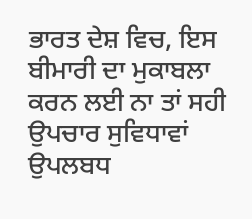ਭਾਰਤ ਦੇਸ਼ ਵਿਚ, ਇਸ ਬੀਮਾਰੀ ਦਾ ਮੁਕਾਬਲਾ ਕਰਨ ਲਈ ਨਾ ਤਾਂ ਸਹੀ
ਉਪਚਾਰ ਸੁਵਿਧਾਵਾਂ ਉਪਲਬਧ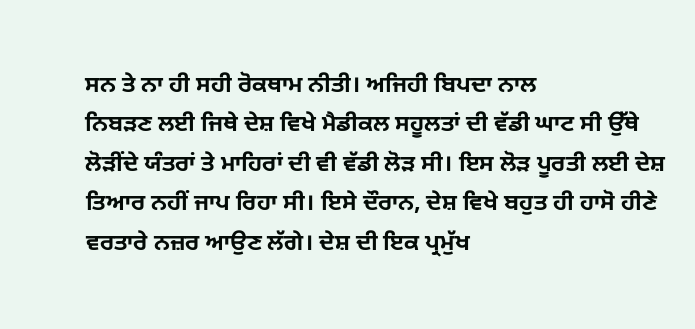ਸਨ ਤੇ ਨਾ ਹੀ ਸਹੀ ਰੋਕਥਾਮ ਨੀਤੀ। ਅਜਿਹੀ ਬਿਪਦਾ ਨਾਲ
ਨਿਬੜਣ ਲਈ ਜਿਥੇ ਦੇਸ਼ ਵਿਖੇ ਮੈਡੀਕਲ ਸਹੂਲਤਾਂ ਦੀ ਵੱਡੀ ਘਾਟ ਸੀ ਉੱਥੇ
ਲੋੜੀਂਦੇ ਯੰਤਰਾਂ ਤੇ ਮਾਹਿਰਾਂ ਦੀ ਵੀ ਵੱਡੀ ਲੋੜ ਸੀ। ਇਸ ਲੋੜ ਪੂਰਤੀ ਲਈ ਦੇਸ਼
ਤਿਆਰ ਨਹੀਂ ਜਾਪ ਰਿਹਾ ਸੀ। ਇਸੇ ਦੌਰਾਨ, ਦੇਸ਼ ਵਿਖੇ ਬਹੁਤ ਹੀ ਹਾਸੋ ਹੀਣੇ
ਵਰਤਾਰੇ ਨਜ਼ਰ ਆਉਣ ਲੱਗੇ। ਦੇਸ਼ ਦੀ ਇਕ ਪ੍ਰਮੁੱਖ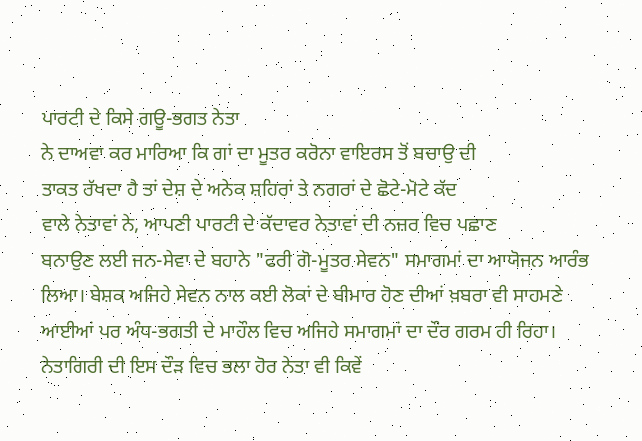ਪਾਰਟੀ ਦੇ ਕਿਸੇ ਗਊ-ਭਗਤ ਨੇਤਾ
ਨੇ ਦਾਅਵਾ ਕਰ ਮਾਰਿਆ ਕਿ ਗਾਂ ਦਾ ਮੂਤਰ ਕਰੋਨਾ ਵਾਇਰਸ ਤੋਂ ਬਚਾਉ ਦੀ
ਤਾਕਤ ਰੱਖਦਾ ਹੈ ਤਾਂ ਦੇਸ਼ ਦੇ ਅਨੇਕ ਸ਼ਹਿਰਾਂ ਤੇ ਨਗਰਾਂ ਦੇ ਛੋਟੇ-ਮੋਟੇ ਕੱਦ
ਵਾਲੇ ਨੇਤਾਵਾਂ ਨੇ, ਆਪਣੀ ਪਾਰਟੀ ਦੇ ਕੱਦਾਵਰ ਨੇਤਾਵਾਂ ਦੀ ਨਜ਼ਰ ਵਿਚ ਪਛਾਣ
ਬਨਾਉਣ ਲਈ ਜਨ-ਸੇਵਾ ਦੇ ਬਹਾਨੇ "ਫਰੀ ਗੋ-ਮੂਤਰ ਸੇਵਨ" ਸਮਾਗਮਾਂ ਦਾ ਆਯੋਜਨ ਆਰੰਭ
ਲਿਆ। ਬੇਸ਼ਕ ਅਜਿਹੇ ਸੇਵਨ ਨਾਲ ਕਈ ਲੋਕਾਂ ਦੇ ਬੀਮਾਰ ਹੋਣ ਦੀਆਂ ਖ਼ਬਰਾ ਵੀ ਸਾਹਮਣੇ
ਆਈਆਂ ਪਰ ਅੰਧ-ਭਗਤੀ ਦੇ ਮਾਹੌਲ ਵਿਚ ਅਜਿਹੇ ਸਮਾਗਮਾਂ ਦਾ ਦੌਰ ਗਰਮ ਹੀ ਰਿਹਾ।
ਨੇਤਾਗਿਰੀ ਦੀ ਇਸ ਦੌੜ ਵਿਚ ਭਲਾ ਹੋਰ ਨੇਤਾ ਵੀ ਕਿਵੇਂ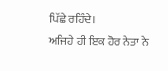ਪਿੱਛੇ ਰਹਿੰਦੇ।
ਅਜਿਹੇ ਹੀ ਇਕ ਹੋਰ ਨੇਤਾ ਨੇ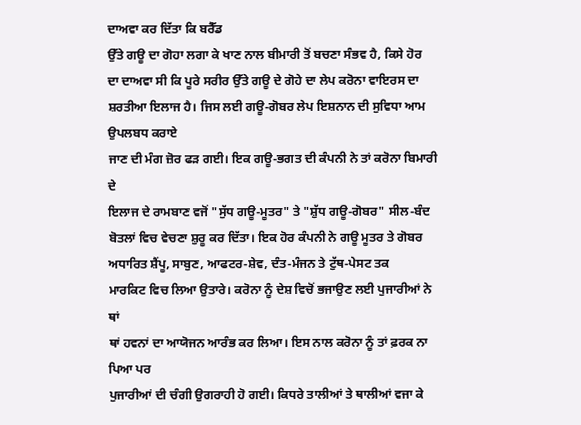ਦਾਅਵਾ ਕਰ ਦਿੱਤਾ ਕਿ ਬਰੈੱਡ
ਉੱਤੇ ਗਊ ਦਾ ਗੋਹਾ ਲਗਾ ਕੇ ਖਾਣ ਨਾਲ ਬੀਮਾਰੀ ਤੋਂ ਬਚਣਾ ਸੰਭਵ ਹੈ, ਕਿਸੇ ਹੋਰ
ਦਾ ਦਾਅਵਾ ਸੀ ਕਿ ਪੂਰੇ ਸਰੀਰ ਉੱਤੇ ਗਊ ਦੇ ਗੋਹੇ ਦਾ ਲੇਪ ਕਰੋਨਾ ਵਾਇਰਸ ਦਾ
ਸ਼ਰਤੀਆ ਇਲਾਜ ਹੈ। ਜਿਸ ਲਈ ਗਊ-ਗੋਬਰ ਲੇਪ ਇਸ਼ਨਾਨ ਦੀ ਸੁਵਿਧਾ ਆਮ ਉਪਲਬਧ ਕਰਾਏ
ਜਾਣ ਦੀ ਮੰਗ ਜ਼ੋਰ ਫੜ ਗਈ। ਇਕ ਗਊ-ਭਗਤ ਦੀ ਕੰਪਨੀ ਨੇ ਤਾਂ ਕਰੋਨਾ ਬਿਮਾਰੀ ਦੇ
ਇਲਾਜ ਦੇ ਰਾਮਬਾਣ ਵਜੋਂ "ਸੁੱਧ ਗਊ-ਮੂਤਰ" ਤੇ "ਸ਼ੁੱਧ ਗਊ-ਗੋਬਰ" ਸੀਲ-ਬੰਦ
ਬੋਤਲਾਂ ਵਿਚ ਵੇਚਣਾ ਸ਼ੁਰੂ ਕਰ ਦਿੱਤਾ। ਇਕ ਹੋਰ ਕੰਪਨੀ ਨੇ ਗਊ ਮੂਤਰ ਤੇ ਗੋਬਰ
ਅਧਾਰਿਤ ਸ਼ੈਂਪੂ, ਸਾਬੁਣ, ਆਫਟਰ-ਸ਼ੇਵ, ਦੰਤ-ਮੰਜਨ ਤੇ ਟੁੱਥ-ਪੇਸਟ ਤਕ
ਮਾਰਕਿਟ ਵਿਚ ਲਿਆ ਉਤਾਰੇ। ਕਰੋਨਾ ਨੂੰ ਦੇਸ਼ ਵਿਚੋਂ ਭਜਾਉਣ ਲਈ ਪੁਜਾਰੀਆਂ ਨੇ ਥਾਂ
ਥਾਂ ਹਵਨਾਂ ਦਾ ਆਯੋਜਨ ਆਰੰਭ ਕਰ ਲਿਆ। ਇਸ ਨਾਲ ਕਰੋਨਾ ਨੂੰ ਤਾਂ ਫ਼ਰਕ ਨਾ ਪਿਆ ਪਰ
ਪੁਜਾਰੀਆਂ ਦੀ ਚੰਗੀ ਉਗਰਾਹੀ ਹੋ ਗਈ। ਕਿਧਰੇ ਤਾਲੀਆਂ ਤੇ ਥਾਲੀਆਂ ਵਜਾ ਕੇ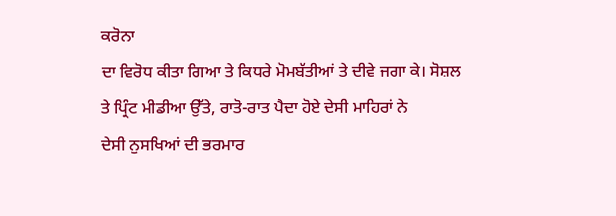ਕਰੋਨਾ
ਦਾ ਵਿਰੋਧ ਕੀਤਾ ਗਿਆ ਤੇ ਕਿਧਰੇ ਮੋਮਬੱਤੀਆਂ ਤੇ ਦੀਵੇ ਜਗਾ ਕੇ। ਸੋਸ਼ਲ
ਤੇ ਪ੍ਰਿੰਟ ਮੀਡੀਆ ਉੱਤੇ, ਰਾਤੋ-ਰਾਤ ਪੈਦਾ ਹੋਏ ਦੇਸੀ ਮਾਹਿਰਾਂ ਨੇ
ਦੇਸੀ ਨੁਸਖਿਆਂ ਦੀ ਭਰਮਾਰ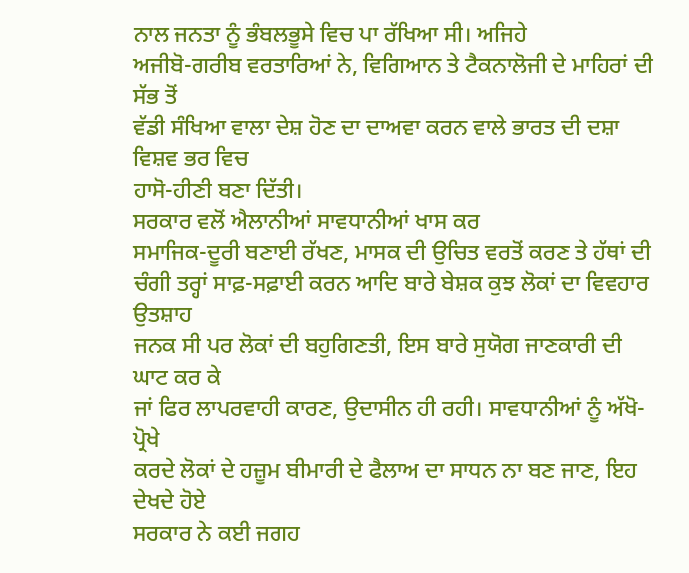ਨਾਲ ਜਨਤਾ ਨੂੰ ਭੰਬਲਭੂਸੇ ਵਿਚ ਪਾ ਰੱਖਿਆ ਸੀ। ਅਜਿਹੇ
ਅਜੀਬੋ-ਗਰੀਬ ਵਰਤਾਰਿਆਂ ਨੇ, ਵਿਗਿਆਨ ਤੇ ਟੈਕਨਾਲੋਜੀ ਦੇ ਮਾਹਿਰਾਂ ਦੀ ਸੱਭ ਤੋਂ
ਵੱਡੀ ਸੰਖਿਆ ਵਾਲਾ ਦੇਸ਼ ਹੋਣ ਦਾ ਦਾਅਵਾ ਕਰਨ ਵਾਲੇ ਭਾਰਤ ਦੀ ਦਸ਼ਾ ਵਿਸ਼ਵ ਭਰ ਵਿਚ
ਹਾਸੋ-ਹੀਣੀ ਬਣਾ ਦਿੱਤੀ।
ਸਰਕਾਰ ਵਲੋਂ ਐਲਾਨੀਆਂ ਸਾਵਧਾਨੀਆਂ ਖਾਸ ਕਰ
ਸਮਾਜਿਕ-ਦੂਰੀ ਬਣਾਈ ਰੱਖਣ, ਮਾਸਕ ਦੀ ਉਚਿਤ ਵਰਤੋਂ ਕਰਣ ਤੇ ਹੱਥਾਂ ਦੀ
ਚੰਗੀ ਤਰ੍ਹਾਂ ਸਾਫ਼-ਸਫ਼ਾਈ ਕਰਨ ਆਦਿ ਬਾਰੇ ਬੇਸ਼ਕ ਕੁਝ ਲੋਕਾਂ ਦਾ ਵਿਵਹਾਰ ਉਤਸ਼ਾਹ
ਜਨਕ ਸੀ ਪਰ ਲੋਕਾਂ ਦੀ ਬਹੁਗਿਣਤੀ, ਇਸ ਬਾਰੇ ਸੁਯੋਗ ਜਾਣਕਾਰੀ ਦੀ ਘਾਟ ਕਰ ਕੇ
ਜਾਂ ਫਿਰ ਲਾਪਰਵਾਹੀ ਕਾਰਣ, ਉਦਾਸੀਨ ਹੀ ਰਹੀ। ਸਾਵਧਾਨੀਆਂ ਨੂੰ ਅੱਖੋ-ਪ੍ਰੋਖੇ
ਕਰਦੇ ਲੋਕਾਂ ਦੇ ਹਜ਼ੂਮ ਬੀਮਾਰੀ ਦੇ ਫੈਲਾਅ ਦਾ ਸਾਧਨ ਨਾ ਬਣ ਜਾਣ, ਇਹ ਦੇਖਦੇ ਹੋਏ
ਸਰਕਾਰ ਨੇ ਕਈ ਜਗਹ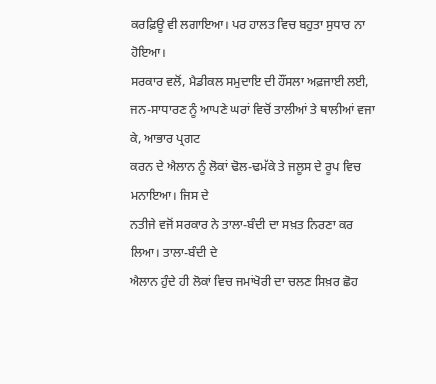ਕਰਫ਼ਿਊ ਵੀ ਲਗਾਇਆ। ਪਰ ਹਾਲਤ ਵਿਚ ਬਹੁਤਾ ਸੁਧਾਰ ਨਾ ਹੋਇਆ।
ਸਰਕਾਰ ਵਲੋਂ, ਮੈਡੀਕਲ ਸਮੁਦਾਇ ਦੀ ਹੌਂਸਲਾ ਅਫ਼ਜਾਈ ਲਈ,
ਜਨ-ਸਾਧਾਰਣ ਨੂੰ ਆਪਣੇ ਘਰਾਂ ਵਿਚੋਂ ਤਾਲੀਆਂ ਤੇ ਥਾਲੀਆਂ ਵਜਾ ਕੇ, ਆਭਾਰ ਪ੍ਰਗਟ
ਕਰਨ ਦੇ ਐਲਾਨ ਨੂੰ ਲੋਕਾਂ ਢੋਲ-ਢਮੱਕੇ ਤੇ ਜਲੂਸ ਦੇ ਰੂਪ ਵਿਚ ਮਨਾਇਆ। ਜਿਸ ਦੇ
ਨਤੀਜੇ ਵਜੋਂ ਸਰਕਾਰ ਨੇ ਤਾਲਾ-ਬੰਦੀ ਦਾ ਸਖ਼ਤ ਨਿਰਣਾ ਕਰ ਲਿਆ। ਤਾਲਾ-ਬੰਦੀ ਦੇ
ਐਲਾਨ ਹੁੰਦੇ ਹੀ ਲੋਕਾਂ ਵਿਚ ਜਮਾਂਖੋਰੀ ਦਾ ਚਲਣ ਸਿਖ਼ਰ ਛੋਹ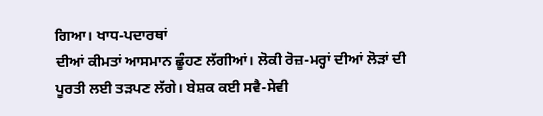ਗਿਆ। ਖਾਧ-ਪਦਾਰਥਾਂ
ਦੀਆਂ ਕੀਮਤਾਂ ਆਸਮਾਨ ਛੂੰਹਣ ਲੱਗੀਆਂ। ਲੋਕੀ ਰੋਜ਼-ਮਰ੍ਹਾਂ ਦੀਆਂ ਲੋੜਾਂ ਦੀ
ਪੂਰਤੀ ਲਈ ਤੜਪਣ ਲੱਗੇ। ਬੇਸ਼ਕ ਕਈ ਸਵੈ-ਸੇਵੀ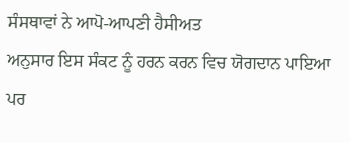ਸੰਸਥਾਵਾਂ ਨੇ ਆਪੋ-ਆਪਣੀ ਹੈਸੀਅਤ
ਅਨੁਸਾਰ ਇਸ ਸੰਕਟ ਨੂੰ ਹਰਨ ਕਰਨ ਵਿਚ ਯੋਗਦਾਨ ਪਾਇਆ ਪਰ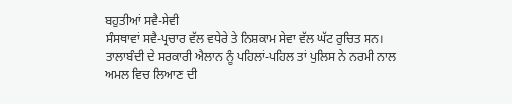ਬਹੁਤੀਆਂ ਸਵੈ-ਸੇਵੀ
ਸੰਸਥਾਵਾਂ ਸਵੈ-ਪ੍ਰਚਾਰ ਵੱਲ ਵਧੇਰੇ ਤੇ ਨਿਸ਼ਕਾਮ ਸੇਵਾ ਵੱਲ ਘੱਟ ਰੁਚਿਤ ਸਨ।
ਤਾਲਾਬੰਦੀ ਦੇ ਸਰਕਾਰੀ ਐਲਾਨ ਨੂੰ ਪਹਿਲਾਂ-ਪਹਿਲ ਤਾਂ ਪੁਲਿਸ ਨੇ ਨਰਮੀ ਨਾਲ
ਅਮਲ ਵਿਚ ਲਿਆਣ ਦੀ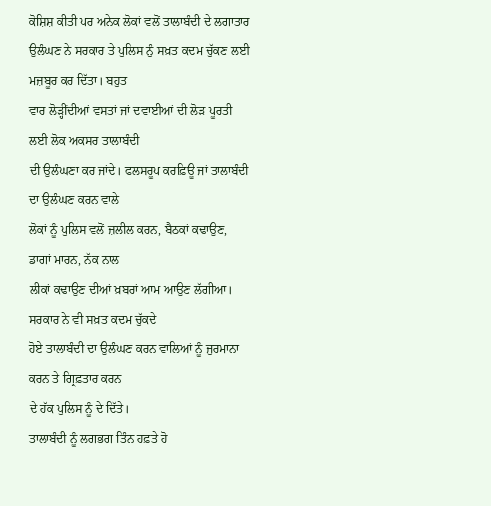ਕੋਸ਼ਿਸ਼ ਕੀਤੀ ਪਰ ਅਨੇਕ ਲੋਕਾਂ ਵਲੋਂ ਤਾਲਾਬੰਦੀ ਦੇ ਲਗਾਤਾਰ
ਉਲੰਘਣ ਨੇ ਸਰਕਾਰ ਤੇ ਪੁਲਿਸ ਨੁੰ ਸਖ਼ਤ ਕਦਮ ਚੁੱਕਣ ਲਈ ਮਜ਼ਬੂਰ ਕਰ ਦਿੱਤਾ। ਬਹੁਤ
ਵਾਰ ਲੋੜ੍ਹੀਂਦੀਆਂ ਵਸਤਾਂ ਜਾਂ ਦਵਾਈਆਂ ਦੀ ਲੋੜ ਪੂਰਤੀ ਲਈ ਲੋਕ ਅਕਸਰ ਤਾਲਾਬੰਦੀ
ਦੀ ਉਲੰਘਣਾ ਕਰ ਜਾਂਦੇ। ਫਲਸਰੂਪ ਕਰਫ਼ਿਊ ਜਾਂ ਤਾਲਾਬੰਦੀ ਦਾ ਉਲੰਘਣ ਕਰਨ ਵਾਲੇ
ਲੋਕਾਂ ਨੂੰ ਪੁਲਿਸ ਵਲੋਂ ਜ਼ਲੀਲ ਕਰਨ, ਬੈਠਕਾਂ ਕਢਾਉਣ, ਡਾਗਾਂ ਮਾਰਨ, ਨੱਕ ਨਾਲ
ਲੀਕਾਂ ਕਢਾਉਣ ਦੀਆਂ ਖ਼ਬਰਾਂ ਆਮ ਆਉਣ ਲੱਗੀਆ। ਸਰਕਾਰ ਨੇ ਵੀ ਸਖ਼ਤ ਕਦਮ ਚੁੱਕਦੇ
ਹੋਏ ਤਾਲਾਬੰਦੀ ਦਾ ਉਲੰਘਣ ਕਰਨ ਵਾਲਿਆਂ ਨੂੰ ਜੁਰਮਾਨਾ ਕਰਨ ਤੇ ਗ੍ਰਿਫ਼ਤਾਰ ਕਰਨ
ਦੇ ਹੱਕ ਪੁਲਿਸ ਨੂੰ ਦੇ ਦਿੱਤੇ।
ਤਾਲਾਬੰਦੀ ਨੂੰ ਲਗਭਗ ਤਿੰਨ ਹਫ਼ਤੇ ਹੋ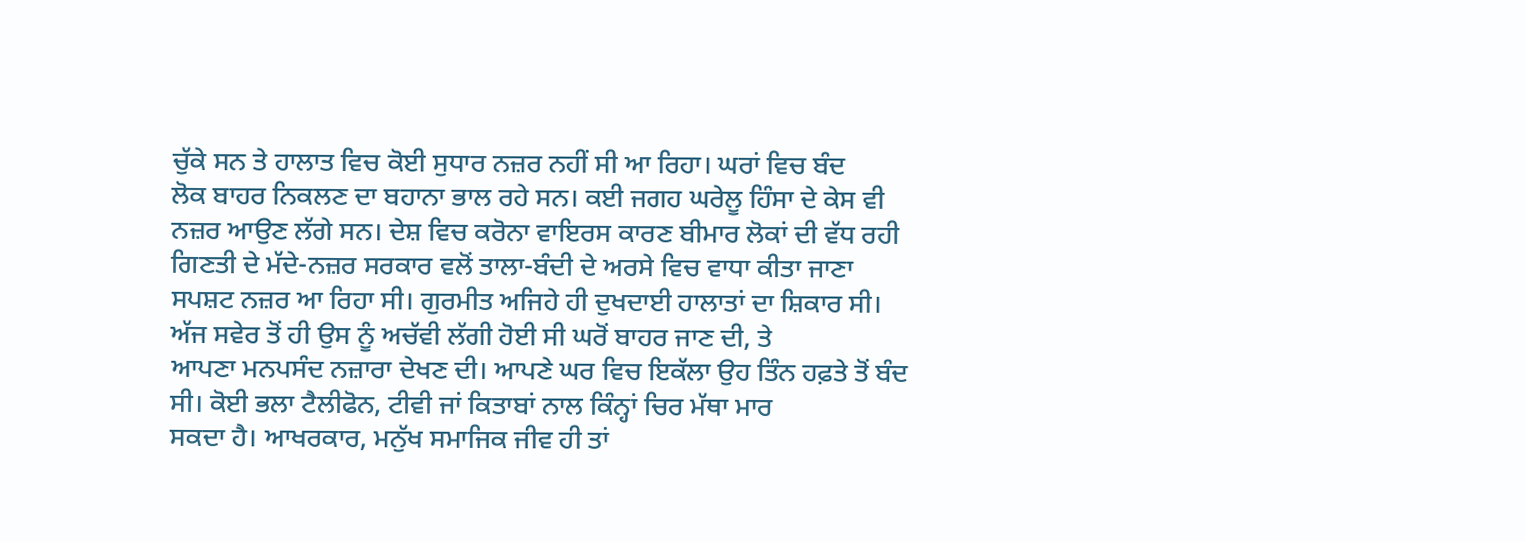ਚੁੱਕੇ ਸਨ ਤੇ ਹਾਲਾਤ ਵਿਚ ਕੋਈ ਸੁਧਾਰ ਨਜ਼ਰ ਨਹੀਂ ਸੀ ਆ ਰਿਹਾ। ਘਰਾਂ ਵਿਚ ਬੰਦ
ਲੋਕ ਬਾਹਰ ਨਿਕਲਣ ਦਾ ਬਹਾਨਾ ਭਾਲ ਰਹੇ ਸਨ। ਕਈ ਜਗਹ ਘਰੇਲੂ ਹਿੰਸਾ ਦੇ ਕੇਸ ਵੀ
ਨਜ਼ਰ ਆਉਣ ਲੱਗੇ ਸਨ। ਦੇਸ਼ ਵਿਚ ਕਰੋਨਾ ਵਾਇਰਸ ਕਾਰਣ ਬੀਮਾਰ ਲੋਕਾਂ ਦੀ ਵੱਧ ਰਹੀ
ਗਿਣਤੀ ਦੇ ਮੱਦੇ-ਨਜ਼ਰ ਸਰਕਾਰ ਵਲੋਂ ਤਾਲਾ-ਬੰਦੀ ਦੇ ਅਰਸੇ ਵਿਚ ਵਾਧਾ ਕੀਤਾ ਜਾਣਾ
ਸਪਸ਼ਟ ਨਜ਼ਰ ਆ ਰਿਹਾ ਸੀ। ਗੁਰਮੀਤ ਅਜਿਹੇ ਹੀ ਦੁਖਦਾਈ ਹਾਲਾਤਾਂ ਦਾ ਸ਼ਿਕਾਰ ਸੀ।
ਅੱਜ ਸਵੇਰ ਤੋਂ ਹੀ ਉਸ ਨੂੰ ਅਚੱਵੀ ਲੱਗੀ ਹੋਈ ਸੀ ਘਰੋਂ ਬਾਹਰ ਜਾਣ ਦੀ, ਤੇ
ਆਪਣਾ ਮਨਪਸੰਦ ਨਜ਼ਾਰਾ ਦੇਖਣ ਦੀ। ਆਪਣੇ ਘਰ ਵਿਚ ਇਕੱਲਾ ਉਹ ਤਿੰਨ ਹਫ਼ਤੇ ਤੋਂ ਬੰਦ
ਸੀ। ਕੋਈ ਭਲਾ ਟੈਲੀਫੋਨ, ਟੀਵੀ ਜਾਂ ਕਿਤਾਬਾਂ ਨਾਲ ਕਿੰਨ੍ਹਾਂ ਚਿਰ ਮੱਥਾ ਮਾਰ
ਸਕਦਾ ਹੈ। ਆਖਰਕਾਰ, ਮਨੁੱਖ ਸਮਾਜਿਕ ਜੀਵ ਹੀ ਤਾਂ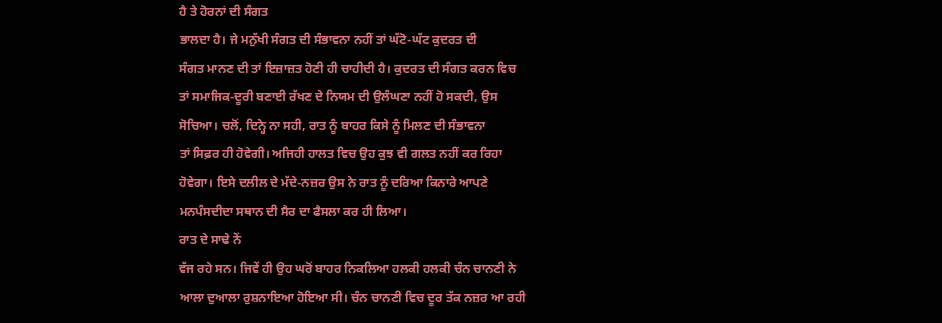ਹੈ ਤੇ ਹੋਰਨਾਂ ਦੀ ਸੰਗਤ
ਭਾਲਦਾ ਹੈ। ਜੇ ਮਨੁੱਖੀ ਸੰਗਤ ਦੀ ਸੰਭਾਵਨਾ ਨਹੀਂ ਤਾਂ ਘੱਟੋ-ਘੱਟ ਕੁਦਰਤ ਦੀ
ਸੰਗਤ ਮਾਨਣ ਦੀ ਤਾਂ ਇਜ਼ਾਜ਼ਤ ਹੋਣੀ ਹੀ ਚਾਹੀਦੀ ਹੈ। ਕੁਦਰਤ ਦੀ ਸੰਗਤ ਕਰਨ ਵਿਚ
ਤਾਂ ਸਮਾਜਿਕ-ਦੂਰੀ ਬਣਾਈ ਰੱਖਣ ਦੇ ਨਿਯਮ ਦੀ ਉਲੰਘਣਾ ਨਹੀਂ ਹੋ ਸਕਦੀ, ਉਸ
ਸੋਚਿਆ। ਚਲੋਂ, ਦਿਨ੍ਹੇ ਨਾ ਸਹੀ, ਰਾਤ ਨੂੰ ਬਾਹਰ ਕਿਸੇ ਨੂੰ ਮਿਲਣ ਦੀ ਸੰਭਾਵਨਾ
ਤਾਂ ਸਿਫ਼ਰ ਹੀ ਹੋਵੇਗੀ। ਅਜਿਹੀ ਹਾਲਤ ਵਿਚ ਉਹ ਕੁਝ ਵੀ ਗਲਤ ਨਹੀਂ ਕਰ ਰਿਹਾ
ਹੋਵੇਗਾ। ਇਸੇ ਦਲੀਲ ਦੇ ਮੱਦੇ-ਨਜ਼ਰ ਉਸ ਨੇ ਰਾਤ ਨੂੰ ਦਰਿਆ ਕਿਨਾਰੇ ਆਪਣੇ
ਮਨਪੰਸਦੀਦਾ ਸਥਾਨ ਦੀ ਸੈਰ ਦਾ ਫੈਸਲਾ ਕਰ ਹੀ ਲਿਆ।
ਰਾਤ ਦੇ ਸਾਢੇ ਨੋਂ
ਵੱਜ ਰਹੇ ਸਨ। ਜਿਵੇਂ ਹੀ ਉਹ ਘਰੋਂ ਬਾਹਰ ਨਿਕਲਿਆ ਹਲਕੀ ਹਲਕੀ ਚੰਨ ਚਾਨਣੀ ਨੇ
ਆਲਾ ਦੁਆਲਾ ਰੁਸ਼ਨਾਇਆ ਹੋਇਆ ਸੀ। ਚੰਨ ਚਾਨਣੀ ਵਿਚ ਦੂਰ ਤੱਕ ਨਜ਼ਰ ਆ ਰਹੀ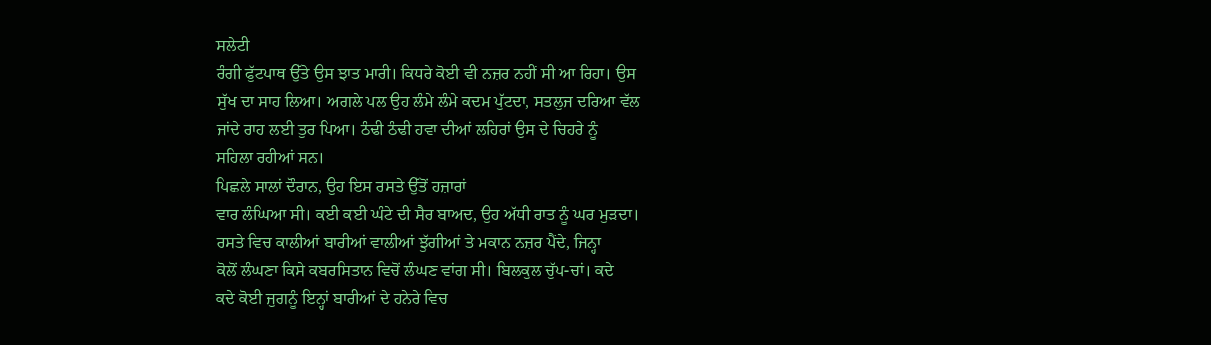ਸਲੇਟੀ
ਰੰਗੀ ਫੁੱਟਪਾਥ ਉੱਤੇ ਉਸ ਝਾਤ ਮਾਰੀ। ਕਿਧਰੇ ਕੋਈ ਵੀ ਨਜ਼ਰ ਨਹੀਂ ਸੀ ਆ ਰਿਹਾ। ਉਸ
ਸੁੱਖ ਦਾ ਸਾਹ ਲਿਆ। ਅਗਲੇ ਪਲ ਉਹ ਲੰਮੇ ਲੰਮੇ ਕਦਮ ਪੁੱਟਦਾ, ਸਤਲੁਜ ਦਰਿਆ ਵੱਲ
ਜਾਂਦੇ ਰਾਹ ਲਈ ਤੁਰ ਪਿਆ। ਠੰਢੀ ਠੰਢੀ ਹਵਾ ਦੀਆਂ ਲਹਿਰਾਂ ਉਸ ਦੇ ਚਿਹਰੇ ਨੂੰ
ਸਹਿਲਾ ਰਹੀਆਂ ਸਨ।
ਪਿਛਲੇ ਸਾਲਾਂ ਦੌਰਾਨ, ਉਹ ਇਸ ਰਸਤੇ ਉੱਤੋਂ ਹਜ਼ਾਰਾਂ
ਵਾਰ ਲੰਘਿਆ ਸੀ। ਕਈ ਕਈ ਘੰਟੇ ਦੀ ਸੈਰ ਬਾਅਦ, ਉਹ ਅੱਧੀ ਰਾਤ ਨੂੰ ਘਰ ਮੁੜਦਾ।
ਰਸਤੇ ਵਿਚ ਕਾਲੀਆਂ ਬਾਰੀਆਂ ਵਾਲੀਆਂ ਝੁੱਗੀਆਂ ਤੇ ਮਕਾਨ ਨਜ਼ਰ ਪੈਂਦੇ, ਜਿਨ੍ਹਾ
ਕੋਲੋਂ ਲੰਘਣਾ ਕਿਸੇ ਕਬਰਸਿਤਾਨ ਵਿਚੋਂ ਲੰਘਣ ਵਾਂਗ ਸੀ। ਬਿਲਕੁਲ ਚੁੱਪ-ਚਾਂ। ਕਦੇ
ਕਦੇ ਕੋਈ ਜੁਗਨੂੰ ਇਨ੍ਹਾਂ ਬਾਰੀਆਂ ਦੇ ਹਨੇਰੇ ਵਿਚ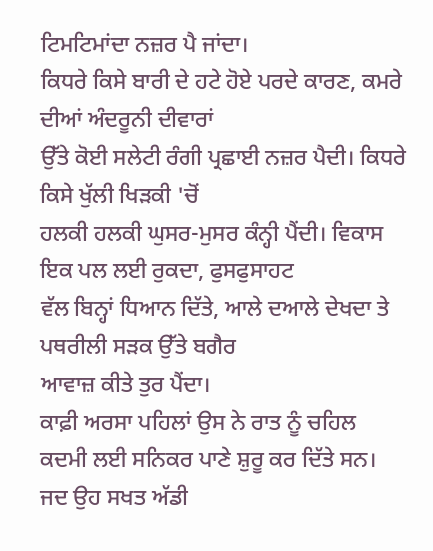ਟਿਮਟਿਮਾਂਦਾ ਨਜ਼ਰ ਪੈ ਜਾਂਦਾ।
ਕਿਧਰੇ ਕਿਸੇ ਬਾਰੀ ਦੇ ਹਟੇ ਹੋਏ ਪਰਦੇ ਕਾਰਣ, ਕਮਰੇ ਦੀਆਂ ਅੰਦਰੂਨੀ ਦੀਵਾਰਾਂ
ਉੱਤੇ ਕੋਈ ਸਲੇਟੀ ਰੰਗੀ ਪ੍ਰਛਾਈ ਨਜ਼ਰ ਪੈਦੀ। ਕਿਧਰੇ ਕਿਸੇ ਖੁੱਲੀ ਖਿੜਕੀ 'ਚੋਂ
ਹਲਕੀ ਹਲਕੀ ਘੁਸਰ-ਮੁਸਰ ਕੰਨ੍ਹੀ ਪੈਂਦੀ। ਵਿਕਾਸ ਇਕ ਪਲ ਲਈ ਰੁਕਦਾ, ਫੁਸਫੁਸਾਹਟ
ਵੱਲ ਬਿਨ੍ਹਾਂ ਧਿਆਨ ਦਿੱਤੇ, ਆਲੇ ਦਆਲੇ ਦੇਖਦਾ ਤੇ ਪਥਰੀਲੀ ਸੜਕ ਉੱਤੇ ਬਗੈਰ
ਆਵਾਜ਼ ਕੀਤੇ ਤੁਰ ਪੈਂਦਾ।
ਕਾਫ਼ੀ ਅਰਸਾ ਪਹਿਲਾਂ ਉਸ ਨੇ ਰਾਤ ਨੂੰ ਚਹਿਲ
ਕਦਮੀ ਲਈ ਸਨਿਕਰ ਪਾਣੇ ਸ਼ੁਰੂ ਕਰ ਦਿੱਤੇ ਸਨ। ਜਦ ਉਹ ਸਖਤ ਅੱਡੀ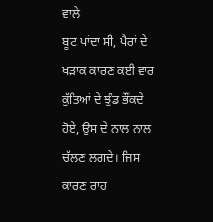ਵਾਲੇ
ਬੂਟ ਪਾਂਦਾ ਸੀ, ਪੈਰਾਂ ਦੇ ਖੜਾਕ ਕਾਰਣ ਕਈ ਵਾਰ ਕੁੱਤਿਆਂ ਦੇ ਝੁੰਡ ਭੌਂਕਦੇ
ਹੋਏ, ਉਸ ਦੇ ਨਾਲ ਨਾਲ ਚੱਲਣ ਲਗਦੇ। ਜਿਸ ਕਾਰਣ ਰਾਹ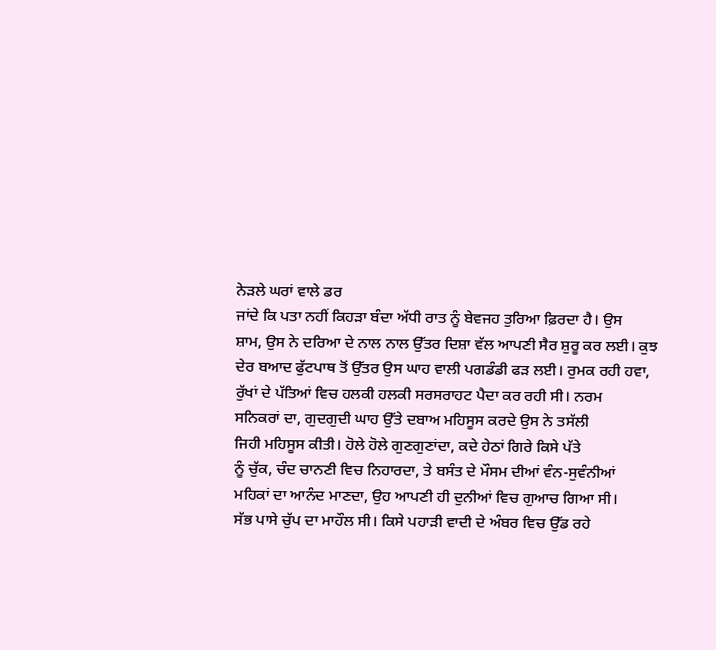ਨੇੜਲੇ ਘਰਾਂ ਵਾਲੇ ਡਰ
ਜਾਂਦੇ ਕਿ ਪਤਾ ਨਹੀਂ ਕਿਹੜਾ ਬੰਦਾ ਅੱਧੀ ਰਾਤ ਨੂੰ ਬੇਵਜਹ ਤੁਰਿਆ ਫ਼ਿਰਦਾ ਹੈ। ਉਸ
ਸ਼ਾਮ, ਉਸ ਨੇ ਦਰਿਆ ਦੇ ਨਾਲ ਨਾਲ ਉੱਤਰ ਦਿਸ਼ਾ ਵੱਲ ਆਪਣੀ ਸੈਰ ਸ਼ੁਰੂ ਕਰ ਲਈ। ਕੁਝ
ਦੇਰ ਬਆਦ ਫੁੱਟਪਾਥ ਤੋਂ ਉੱਤਰ ਉਸ ਘਾਹ ਵਾਲੀ ਪਗਡੰਡੀ ਫੜ ਲਈ। ਰੁਮਕ ਰਹੀ ਹਵਾ,
ਰੁੱਖਾਂ ਦੇ ਪੱਤਿਆਂ ਵਿਚ ਹਲਕੀ ਹਲਕੀ ਸਰਸਰਾਹਟ ਪੈਦਾ ਕਰ ਰਹੀ ਸੀ। ਨਰਮ
ਸਨਿਕਰਾਂ ਦਾ, ਗੁਦਗੁਦੀ ਘਾਹ ਉੱਤੇ ਦਬਾਅ ਮਹਿਸੂਸ ਕਰਦੇ ਉਸ ਨੇ ਤਸੱਲੀ
ਜਿਹੀ ਮਹਿਸੂਸ ਕੀਤੀ। ਹੋਲੇ ਹੋਲੇ ਗੁਣਗੁਣਾਂਦਾ, ਕਦੇ ਹੇਠਾਂ ਗਿਰੇ ਕਿਸੇ ਪੱਤੇ
ਨੂੰ ਚੁੱਕ, ਚੰਦ ਚਾਨਣੀ ਵਿਚ ਨਿਹਾਰਦਾ, ਤੇ ਬਸੰਤ ਦੇ ਮੌਸਮ ਦੀਆਂ ਵੰਨ-ਸੁਵੰਨੀਆਂ
ਮਹਿਕਾਂ ਦਾ ਆਨੰਦ ਮਾਣਦਾ, ਉਹ ਆਪਣੀ ਹੀ ਦੁਨੀਆਂ ਵਿਚ ਗੁਆਚ ਗਿਆ ਸੀ।
ਸੱਭ ਪਾਸੇ ਚੁੱਪ ਦਾ ਮਾਹੌਲ ਸੀ। ਕਿਸੇ ਪਹਾੜੀ ਵਾਦੀ ਦੇ ਅੰਬਰ ਵਿਚ ਉੱਡ ਰਹੇ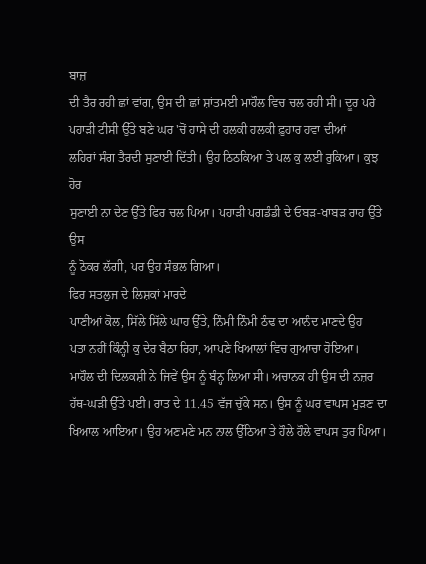ਬਾਜ਼
ਦੀ ਤੈਰ ਰਹੀ ਛਾਂ ਵਾਂਗ, ਉਸ ਦੀ ਛਾਂ ਸ਼ਾਂਤਮਈ ਮਾਹੌਲ ਵਿਚ ਚਲ ਰਹੀ ਸੀ। ਦੂਰ ਪਰੇ
ਪਹਾੜੀ ਟੀਸੀ ਉੱਤੇ ਬਣੇ ਘਰ 'ਚੋਂ ਹਾਸੇ ਦੀ ਹਲਕੀ ਹਲਕੀ ਫ਼ੁਹਾਰ ਹਵਾ ਦੀਆਂ
ਲਹਿਰਾਂ ਸੰਗ ਤੈਰਦੀ ਸੁਣਾਈ ਦਿੱਤੀ। ਉਹ ਠਿਠਕਿਆ ਤੇ ਪਲ ਕੁ ਲਈ ਰੁਕਿਆ। ਕੁਝ ਹੋਰ
ਸੁਣਾਈ ਨਾ ਦੇਣ ਉੱਤੇ ਫਿਰ ਚਲ ਪਿਆ। ਪਹਾੜੀ ਪਗਡੰਡੀ ਦੇ ਓਬੜ-ਖਾਬੜ ਰਾਹ ਉੱਤੇ ਉਸ
ਨੂੰ ਠੋਕਰ ਲੱਗੀ, ਪਰ ਉਹ ਸੰਭਲ ਗਿਆ।
ਫਿਰ ਸਤਲੁਜ ਦੇ ਲਿਸ਼ਕਾਂ ਮਾਰਦੇ
ਪਾਣੀਆਂ ਕੋਲ, ਸਿੱਲੇ ਸਿੱਲੇ ਘਾਹ ਉੱਤੇ, ਨਿੰਮੀ ਨਿੰਮੀ ਠੰਢ ਦਾ ਆਨੰਦ ਮਾਣਦੇ ਉਹ
ਪਤਾ ਨਹੀਂ ਕਿੰਨ੍ਹੀ ਕੁ ਦੇਰ ਬੈਠਾ ਰਿਹਾ, ਆਪਣੇ ਖਿਆਲਾਂ ਵਿਚ ਗੁਆਚਾ ਹੋਇਆ।
ਮਾਹੌਲ ਦੀ ਦਿਲਕਸ਼ੀ ਨੇ ਜਿਵੇਂ ਉਸ ਨੂੰ ਬੰਨ੍ਹ ਲਿਆ ਸੀ। ਅਚਾਨਕ ਹੀ ਉਸ ਦੀ ਨਜ਼ਰ
ਹੱਥ-ਘੜੀ ਉੱਤੇ ਪਈ। ਰਾਤ ਦੇ 11.45 ਵੱਜ ਚੁੱਕੇ ਸਨ। ਉਸ ਨੂੰ ਘਰ ਵਾਪਸ ਮੁੜਣ ਦਾ
ਖਿਆਲ ਆਇਆ। ਉਹ ਅਣਮਣੇ ਮਨ ਨਾਲ ਉੱਠਿਆ ਤੇ ਹੌਲੇ ਹੌਲੇ ਵਾਪਸ ਤੁਰ ਪਿਆ।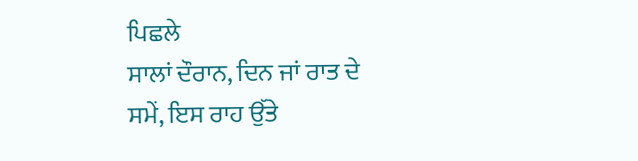ਪਿਛਲੇ
ਸਾਲਾਂ ਦੌਰਾਨ, ਦਿਨ ਜਾਂ ਰਾਤ ਦੇ ਸਮੇਂ, ਇਸ ਰਾਹ ਉੱਤੇ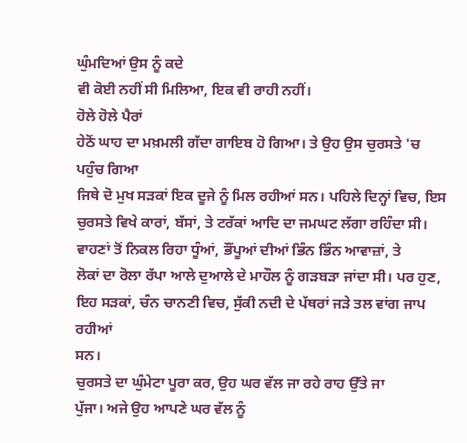ਘੁੰਮਦਿਆਂ ਉਸ ਨੂੰ ਕਦੇ
ਵੀ ਕੋਈ ਨਹੀਂ ਸੀ ਮਿਲਿਆ, ਇਕ ਵੀ ਰਾਹੀ ਨਹੀਂ।
ਹੋਲੇ ਹੋਲੇ ਪੈਰਾਂ
ਹੇਠੋਂ ਘਾਹ ਦਾ ਮਖ਼ਮਲੀ ਗੱਦਾ ਗਾਇਬ ਹੋ ਗਿਆ। ਤੇ ਉਹ ਉਸ ਚੁਰਸਤੇ 'ਚ ਪਹੁੰਚ ਗਿਆ
ਜਿਥੇ ਦੋ ਮੁਖ ਸੜਕਾਂ ਇਕ ਦੂਜੇ ਨੂੰ ਮਿਲ ਰਹੀਆਂ ਸਨ। ਪਹਿਲੇ ਦਿਨ੍ਹਾਂ ਵਿਚ, ਇਸ
ਚੁਰਸਤੇ ਵਿਖੇ ਕਾਰਾਂ, ਬੱਸਾਂ, ਤੇ ਟਰੱਕਾਂ ਆਦਿ ਦਾ ਜਮਘਟ ਲੱਗਾ ਰਹਿੰਦਾ ਸੀ।
ਵਾਹਣਾਂ ਤੋਂ ਨਿਕਲ ਰਿਹਾ ਧੂੰਆਂ, ਭੌਂਪੂਆਂ ਦੀਆਂ ਭਿੰਨ ਭਿੰਨ ਆਵਾਜ਼ਾਂ, ਤੇ
ਲੋਕਾਂ ਦਾ ਰੋਲਾ ਰੱਪਾ ਆਲੇ ਦੁਆਲੇ ਦੇ ਮਾਹੌਲ ਨੂੰ ਗੜਬੜਾ ਜਾਂਦਾ ਸੀ। ਪਰ ਹੁਣ,
ਇਹ ਸੜਕਾਂ, ਚੰਨ ਚਾਨਣੀ ਵਿਚ, ਸੁੱਕੀ ਨਦੀ ਦੇ ਪੱਥਰਾਂ ਜੜੇ ਤਲ ਵਾਂਗ ਜਾਪ ਰਹੀਆਂ
ਸਨ।
ਚੁਰਸਤੇ ਦਾ ਘੁੰਮੇਟਾ ਪੂਰਾ ਕਰ, ਉਹ ਘਰ ਵੱਲ ਜਾ ਰਹੇ ਰਾਹ ਉੱਤੇ ਜਾ
ਪੁੱਜਾ। ਅਜੇ ਉਹ ਆਪਣੇ ਘਰ ਵੱਲ ਨੂੰ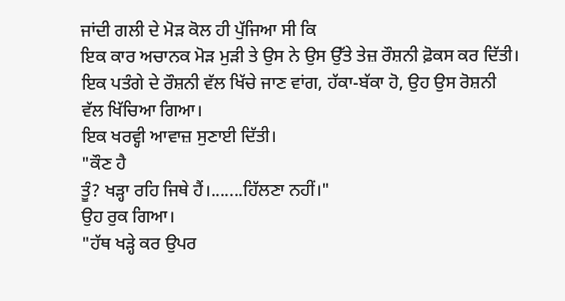ਜਾਂਦੀ ਗਲੀ ਦੇ ਮੋੜ ਕੋਲ ਹੀ ਪੁੱਜਿਆ ਸੀ ਕਿ
ਇਕ ਕਾਰ ਅਚਾਨਕ ਮੋੜ ਮੁੜੀ ਤੇ ਉਸ ਨੇ ਉਸ ਉੱਤੇ ਤੇਜ਼ ਰੌਸ਼ਨੀ ਫ਼ੋਕਸ ਕਰ ਦਿੱਤੀ।
ਇਕ ਪਤੰਗੇ ਦੇ ਰੌਸ਼ਨੀ ਵੱਲ ਖਿੱਚੇ ਜਾਣ ਵਾਂਗ, ਹੱਕਾ-ਬੱਕਾ ਹੋ, ਉਹ ਉਸ ਰੋਸ਼ਨੀ
ਵੱਲ ਖਿੱਚਿਆ ਗਿਆ।
ਇਕ ਖਰਵ੍ਹੀ ਆਵਾਜ਼ ਸੁਣਾਈ ਦਿੱਤੀ।
"ਕੌਣ ਹੈ
ਤੂੰ? ਖੜ੍ਹਾ ਰਹਿ ਜਿਥੇ ਹੈਂ।.......ਹਿੱਲਣਾ ਨਹੀਂ।"
ਉਹ ਰੁਕ ਗਿਆ।
"ਹੱਥ ਖੜ੍ਹੇ ਕਰ ਉਪਰ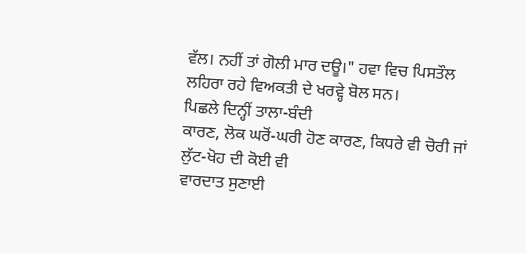ਵੱਲ। ਨਹੀਂ ਤਾਂ ਗੋਲੀ ਮਾਰ ਦਊ।" ਹਵਾ ਵਿਚ ਪਿਸਤੌਲ
ਲਹਿਰਾ ਰਹੇ ਵਿਅਕਤੀ ਦੇ ਖਰਵ੍ਹੇ ਬੋਲ ਸਨ।
ਪਿਛਲੇ ਦਿਨ੍ਹੀਂ ਤਾਲਾ-ਬੰਦੀ
ਕਾਰਣ, ਲੋਕ ਘਰੋਂ-ਘਰੀ ਹੋਣ ਕਾਰਣ, ਕਿਧਰੇ ਵੀ ਚੋਰੀ ਜਾਂ ਲੁੱਟ-ਖੋਹ ਦੀ ਕੋਈ ਵੀ
ਵਾਰਦਾਤ ਸੁਣਾਈ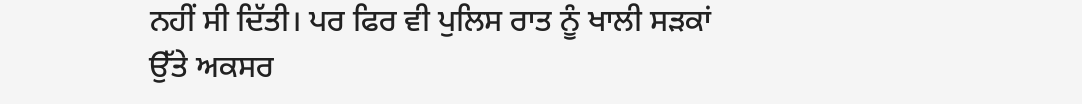ਨਹੀਂ ਸੀ ਦਿੱਤੀ। ਪਰ ਫਿਰ ਵੀ ਪੁਲਿਸ ਰਾਤ ਨੂੰ ਖਾਲੀ ਸੜਕਾਂ
ਉੱਤੇ ਅਕਸਰ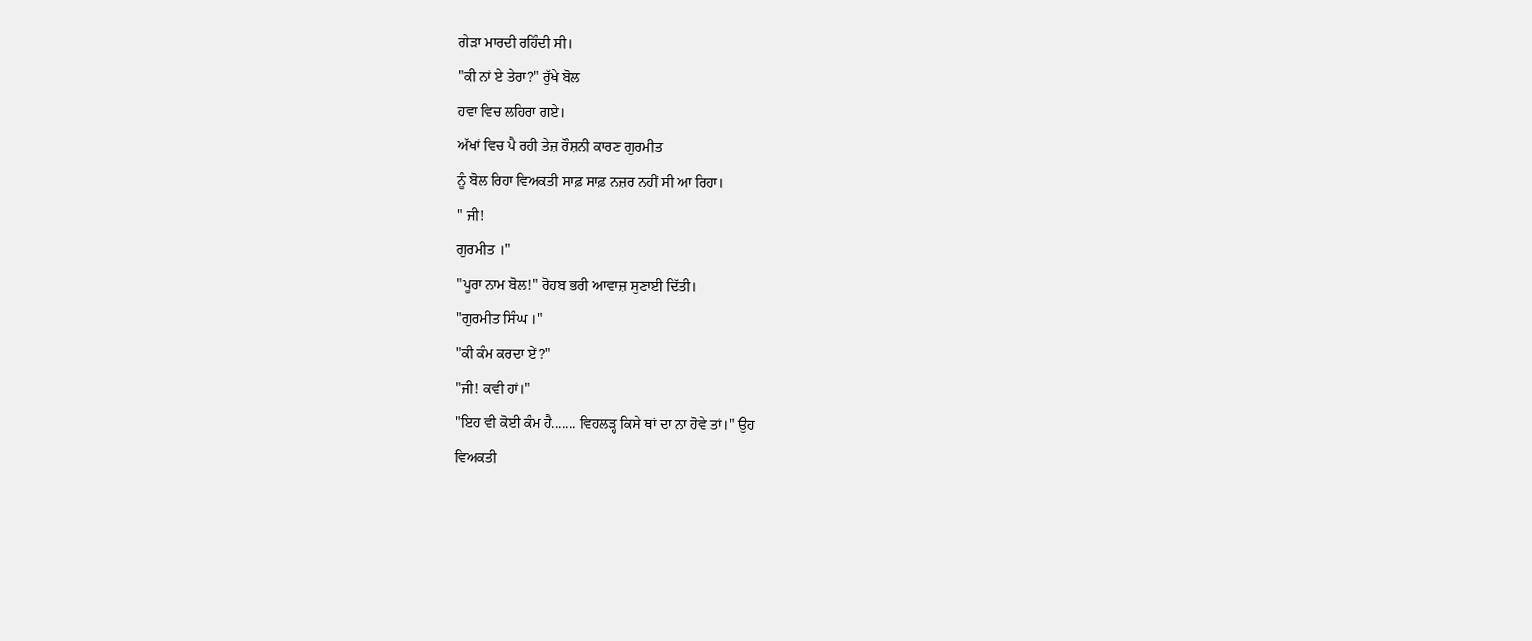ਗੇੜਾ ਮਾਰਦੀ ਰਹਿੰਦੀ ਸੀ।
"ਕੀ ਨਾਂ ਏ ਤੇਰਾ?" ਰੁੱਖੇ ਬੋਲ
ਹਵਾ ਵਿਚ ਲਹਿਰਾ ਗਏ।
ਅੱਖਾਂ ਵਿਚ ਪੈ ਰਹੀ ਤੇਜ਼ ਰੌਸ਼ਨੀ ਕਾਰਣ ਗੁਰਮੀਤ
ਨੂੰ ਬੋਲ ਰਿਹਾ ਵਿਅਕਤੀ ਸਾਫ਼ ਸਾਫ਼ ਨਜ਼ਰ ਨਹੀਂ ਸੀ ਆ ਰਿਹਾ।
" ਜੀ!
ਗੁਰਮੀਤ ।"
"ਪੂਰਾ ਨਾਮ ਬੋਲ!" ਰੋਹਬ ਭਰੀ ਆਵਾਜ਼ ਸੁਣਾਈ ਦਿੱਤੀ।
"ਗੁਰਮੀਤ ਸਿੰਘ ।"
"ਕੀ ਕੰਮ ਕਰਦਾ ਏਂ?"
"ਜੀ! ਕਵੀ ਹਾਂ।"
"ਇਹ ਵੀ ਕੋਈ ਕੰਮ ਹੈ....... ਵਿਹਲੜ੍ਹ ਕਿਸੇ ਥਾਂ ਦਾ ਨਾ ਹੋਵੇ ਤਾਂ।" ਉਹ
ਵਿਅਕਤੀ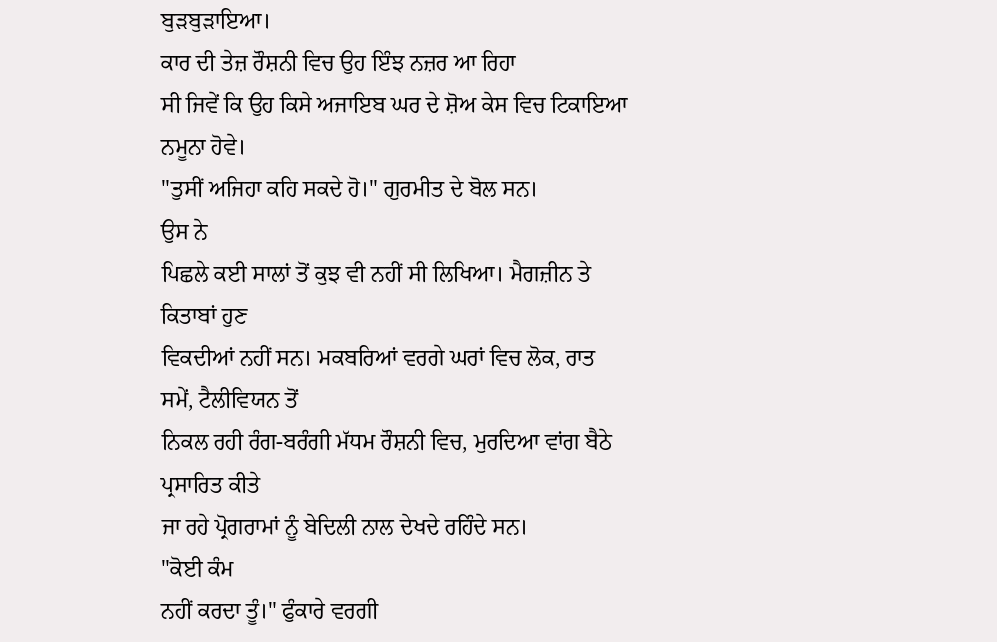ਬੁੜਬੁੜਾਇਆ।
ਕਾਰ ਦੀ ਤੇਜ਼ ਰੌਸ਼ਨੀ ਵਿਚ ਉਹ ਇੰਝ ਨਜ਼ਰ ਆ ਰਿਹਾ
ਸੀ ਜਿਵੇਂ ਕਿ ਉਹ ਕਿਸੇ ਅਜਾਇਬ ਘਰ ਦੇ ਸ਼ੋਅ ਕੇਸ ਵਿਚ ਟਿਕਾਇਆ ਨਮੂਨਾ ਹੋਵੇ।
"ਤੁਸੀਂ ਅਜਿਹਾ ਕਹਿ ਸਕਦੇ ਹੋ।" ਗੁਰਮੀਤ ਦੇ ਬੋਲ ਸਨ।
ਉਸ ਨੇ
ਪਿਛਲੇ ਕਈ ਸਾਲਾਂ ਤੋਂ ਕੁਝ ਵੀ ਨਹੀਂ ਸੀ ਲਿਖਿਆ। ਮੈਗਜ਼ੀਨ ਤੇ ਕਿਤਾਬਾਂ ਹੁਣ
ਵਿਕਦੀਆਂ ਨਹੀਂ ਸਨ। ਮਕਬਰਿਆਂ ਵਰਗੇ ਘਰਾਂ ਵਿਚ ਲੋਕ, ਰਾਤ ਸਮੇਂ, ਟੈਲੀਵਿਯਨ ਤੋਂ
ਨਿਕਲ ਰਹੀ ਰੰਗ-ਬਰੰਗੀ ਮੱਧਮ ਰੌਸ਼ਨੀ ਵਿਚ, ਮੁਰਦਿਆ ਵਾਂਗ ਬੈਠੇ ਪ੍ਰਸਾਰਿਤ ਕੀਤੇ
ਜਾ ਰਹੇ ਪ੍ਰੋਗਰਾਮਾਂ ਨੂੰ ਬੇਦਿਲੀ ਨਾਲ ਦੇਖਦੇ ਰਹਿੰਦੇ ਸਨ।
"ਕੋਈ ਕੰਮ
ਨਹੀਂ ਕਰਦਾ ਤੂੰ।" ਫੁੰਕਾਰੇ ਵਰਗੀ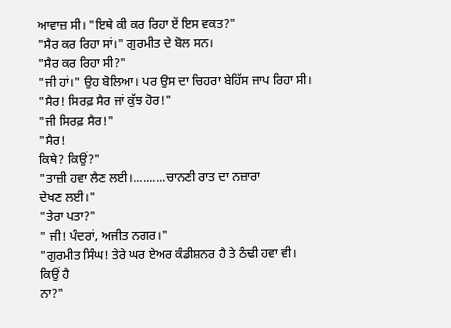ਆਵਾਜ਼ ਸੀ। "ਇਥੇ ਕੀ ਕਰ ਰਿਹਾ ਏਂ ਇਸ ਵਕਤ?"
"ਸੈਰ ਕਰ ਰਿਹਾ ਸਾਂ।" ਗੁਰਮੀਤ ਦੇ ਬੋਲ ਸਨ।
"ਸੈਰ ਕਰ ਰਿਹਾ ਸੀ?"
"ਜੀ ਹਾਂ।" ਉਹ ਬੋਲਿਆ। ਪਰ ਉਸ ਦਾ ਚਿਹਰਾ ਬੇਹਿੱਸ ਜਾਪ ਰਿਹਾ ਸੀ।
"ਸੈਰ! ਸਿਰਫ਼ ਸੈਰ ਜਾਂ ਕੁੱਝ ਹੋਰ!"
"ਜੀ ਸਿਰਫ਼ ਸੈਰ!"
"ਸੈਰ!
ਕਿਥੇ? ਕਿਉਂ?"
"ਤਾਜ਼ੀ ਹਵਾ ਲੈਣ ਲਈ।..........ਚਾਨਣੀ ਰਾਤ ਦਾ ਨਜ਼ਾਰਾ
ਦੇਖਣ ਲਈ।"
"ਤੇਰਾ ਪਤਾ?"
" ਜੀ! ਪੰਦਰਾਂ, ਅਜੀਤ ਨਗਰ।"
"ਗੁਰਮੀਤ ਸਿੰਘ! ਤੇਰੇ ਘਰ ਏਅਰ ਕੰਡੀਸ਼ਨਰ ਹੈ ਤੇ ਠੰਢੀ ਹਵਾ ਵੀ। ਕਿਉਂ ਹੈ
ਨਾ?"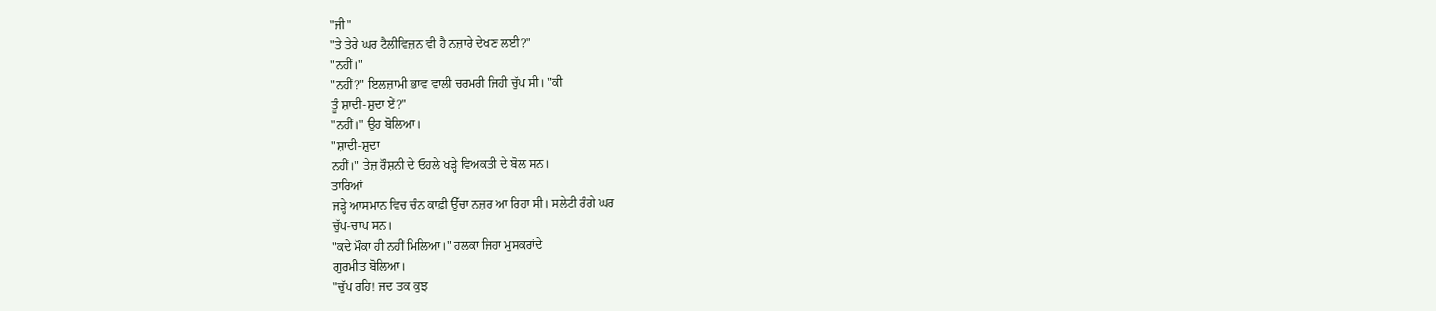"ਜੀ"
"ਤੇ ਤੇਰੇ ਘਰ ਟੈਲੀਵਿਜ਼ਨ ਵੀ ਹੈ ਨਜ਼ਾਰੇ ਦੇਖਣ ਲਈ?"
"ਨਹੀਂ।"
"ਨਹੀਂ?" ਇਲਜ਼ਾਮੀ ਭਾਵ ਵਾਲੀ ਚਰਮਰੀ ਜਿਹੀ ਚੁੱਪ ਸੀ। "ਕੀ
ਤੂੰ ਸ਼ਾਦੀ-ਸ਼ੁਦਾ ਏਂ?"
"ਨਹੀਂ।" ਉਹ ਬੋਲਿਆ।
"ਸ਼ਾਦੀ-ਸ਼ੁਦਾ
ਨਹੀਂ।" ਤੇਜ਼ ਰੌਸ਼ਨੀ ਦੇ ਓਹਲੇ ਖੜ੍ਹੇ ਵਿਅਕਤੀ ਦੇ ਬੋਲ ਸਨ।
ਤਾਰਿਆਂ
ਜੜ੍ਹੇ ਆਸਮਾਨ ਵਿਚ ਚੰਨ ਕਾਫ਼ੀ ਉੱਚਾ ਨਜ਼ਰ ਆ ਰਿਹਾ ਸੀ। ਸਲੇਟੀ ਰੰਗੇ ਘਰ
ਚੁੱਪ-ਚਾਪ ਸਨ।
"ਕਦੇ ਮੌਕਾ ਹੀ ਨਹੀਂ ਮਿਲਿਆ।" ਹਲਕਾ ਜਿਹਾ ਮੁਸਕਰਾਂਦੇ
ਗੁਰਮੀਤ ਬੋਲਿਆ।
"ਚੁੱਪ ਰਹਿ! ਜਦ ਤਕ ਕੁਝ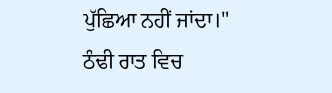ਪੁੱਛਿਆ ਨਹੀਂ ਜਾਂਦਾ।"
ਠੰਢੀ ਰਾਤ ਵਿਚ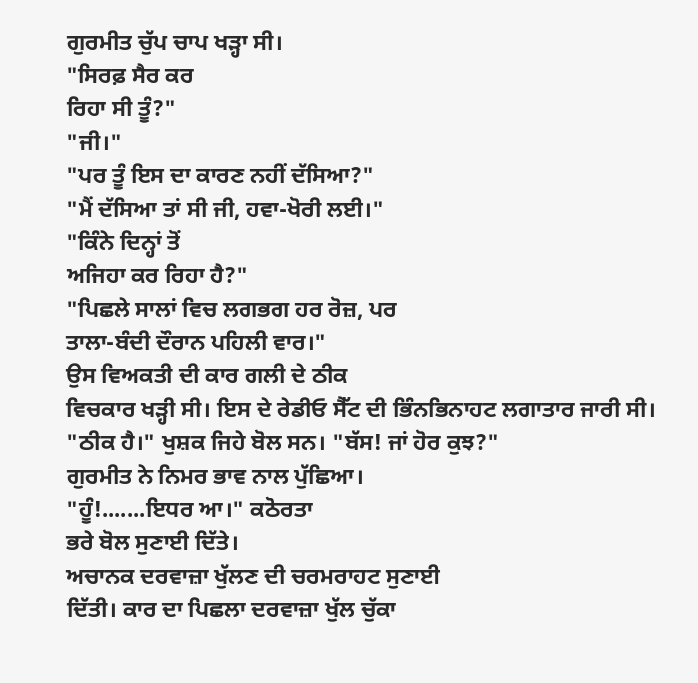ਗੁਰਮੀਤ ਚੁੱਪ ਚਾਪ ਖੜ੍ਹਾ ਸੀ।
"ਸਿਰਫ਼ ਸੈਰ ਕਰ
ਰਿਹਾ ਸੀ ਤੂੰ?"
"ਜੀ।"
"ਪਰ ਤੂੰ ਇਸ ਦਾ ਕਾਰਣ ਨਹੀਂ ਦੱਸਿਆ?"
"ਮੈਂ ਦੱਸਿਆ ਤਾਂ ਸੀ ਜੀ, ਹਵਾ-ਖੋਰੀ ਲਈ।"
"ਕਿੰਨੇ ਦਿਨ੍ਹਾਂ ਤੋਂ
ਅਜਿਹਾ ਕਰ ਰਿਹਾ ਹੈ?"
"ਪਿਛਲੇ ਸਾਲਾਂ ਵਿਚ ਲਗਭਗ ਹਰ ਰੋਜ਼, ਪਰ
ਤਾਲਾ-ਬੰਦੀ ਦੌਰਾਨ ਪਹਿਲੀ ਵਾਰ।"
ਉਸ ਵਿਅਕਤੀ ਦੀ ਕਾਰ ਗਲੀ ਦੇ ਠੀਕ
ਵਿਚਕਾਰ ਖੜ੍ਹੀ ਸੀ। ਇਸ ਦੇ ਰੇਡੀਓ ਸੈੱਟ ਦੀ ਭਿੰਨਭਿਨਾਹਟ ਲਗਾਤਾਰ ਜਾਰੀ ਸੀ।
"ਠੀਕ ਹੈ।" ਖੁਸ਼ਕ ਜਿਹੇ ਬੋਲ ਸਨ। "ਬੱਸ! ਜਾਂ ਹੋਰ ਕੁਝ?"
ਗੁਰਮੀਤ ਨੇ ਨਿਮਰ ਭਾਵ ਨਾਲ ਪੁੱਛਿਆ।
"ਹੂੰ!.......ਇਧਰ ਆ।" ਕਠੋਰਤਾ
ਭਰੇ ਬੋਲ ਸੁਣਾਈ ਦਿੱਤੇ।
ਅਚਾਨਕ ਦਰਵਾਜ਼ਾ ਖੁੱਲਣ ਦੀ ਚਰਮਰਾਹਟ ਸੁਣਾਈ
ਦਿੱਤੀ। ਕਾਰ ਦਾ ਪਿਛਲਾ ਦਰਵਾਜ਼ਾ ਖੁੱਲ ਚੁੱਕਾ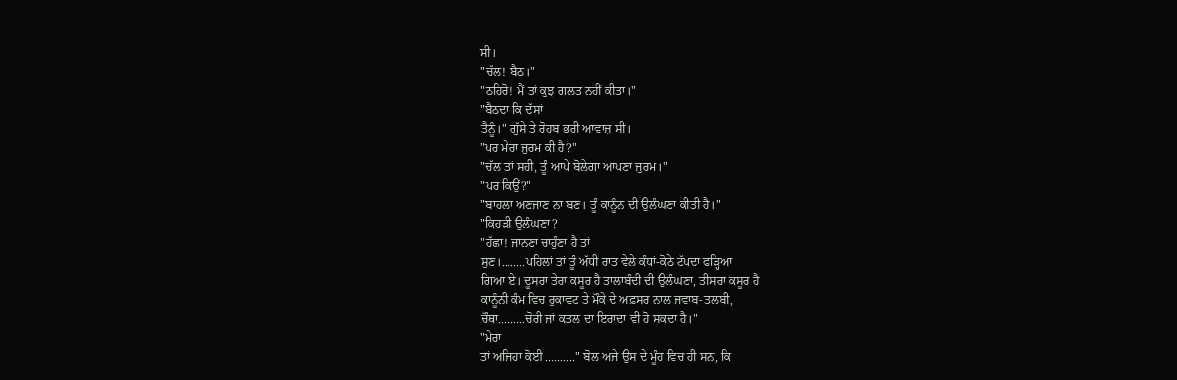ਸੀ।
"ਚੱਲ! ਬੈਠ।"
"ਠਹਿਰੋ! ਮੈਂ ਤਾਂ ਕੁਝ ਗਲਤ ਨਹੀਂ ਕੀਤਾ।"
"ਬੈਠਦਾ ਕਿ ਦੱਸਾਂ
ਤੈਨੂੰ।" ਗੁੱਸੇ ਤੇ ਰੋਹਬ ਭਰੀ ਆਵਾਜ਼ ਸੀ।
"ਪਰ ਮੇਰਾ ਜੁਰਮ ਕੀ ਹੈ?"
"ਚੱਲ ਤਾਂ ਸਹੀ, ਤੂੰ ਆਪੇ ਬੋਲੇਗਾ ਆਪਣਾ ਜੁਰਮ।"
"ਪਰ ਕਿਉਂ?"
"ਬਾਹਲਾ ਅਣਜਾਣ ਨਾ ਬਣ। ਤੂੰ ਕਾਨੂੰਨ ਦੀ ਉਲੰਘਣਾ ਕੀਤੀ ਹੈ।"
"ਕਿਹੜੀ ਉਲੰਘਣਾ?
"ਹੱਛਾ! ਜਾਨਣਾ ਚਾਹੁੰਣਾ ਹੈ ਤਾਂ
ਸੁਣ।........ਪਹਿਲਾਂ ਤਾਂ ਤੂੰ ਅੱਧੀ ਰਾਤ ਵੇਲੇ ਕੰਧਾਂ-ਕੋਠੇ ਟੱਪਦਾ ਫੜ੍ਹਿਆ
ਗਿਆ ਏ। ਦੂਸਰਾ ਤੇਰਾ ਕਸੂਰ ਹੈ ਤਾਲਾਬੰਦੀ ਦੀ ਉਲੰਘਣਾ, ਤੀਸਰਾ ਕਸੂਰ ਹੈ
ਕਾਨੂੰਨੀ ਕੰਮ ਵਿਚ ਰੁਕਾਵਟ ਤੇ ਮੌਕੇ ਦੇ ਅਫ਼ਸਰ ਨਾਲ ਜਵਾਬ-ਤਲਬੀ,
ਚੌਥਾ.........ਚੋਰੀ ਜਾਂ ਕਤਲ ਦਾ ਇਰਾਦਾ ਵੀ ਹੋ ਸਕਦਾ ਹੈ।"
"ਮੇਰਾ
ਤਾਂ ਅਜਿਹਾ ਕੋਈ .........." ਬੋਲ ਅਜੇ ਉਸ ਦੇ ਮੂੰਹ ਵਿਚ ਹੀ ਸਨ, ਕਿ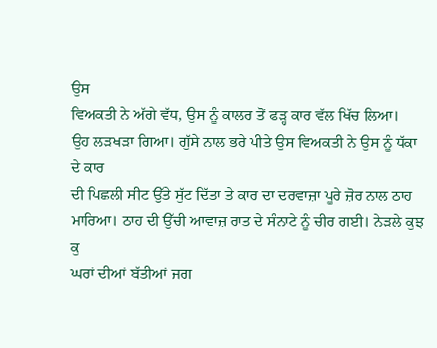ਉਸ
ਵਿਅਕਤੀ ਨੇ ਅੱਗੇ ਵੱਧ, ਉਸ ਨੂੰ ਕਾਲਰ ਤੋਂ ਫੜ੍ਹ ਕਾਰ ਵੱਲ ਖਿੱਚ ਲਿਆ।
ਉਹ ਲੜਖੜਾ ਗਿਆ। ਗੁੱਸੇ ਨਾਲ ਭਰੇ ਪੀਤੇ ਉਸ ਵਿਅਕਤੀ ਨੇ ਉਸ ਨੂੰ ਧੱਕਾ ਦੇ ਕਾਰ
ਦੀ ਪਿਛਲੀ ਸੀਟ ਉੱਤੇ ਸੁੱਟ ਦਿੱਤਾ ਤੇ ਕਾਰ ਦਾ ਦਰਵਾਜ਼ਾ ਪੂਰੇ ਜ਼ੋਰ ਨਾਲ ਠਾਹ
ਮਾਰਿਆ। ਠਾਹ ਦੀ ਉੱਚੀ ਆਵਾਜ਼ ਰਾਤ ਦੇ ਸੰਨਾਟੇ ਨੂੰ ਚੀਰ ਗਈ। ਨੇੜਲੇ ਕੁਝ ਕੁ
ਘਰਾਂ ਦੀਆਂ ਬੱਤੀਆਂ ਜਗ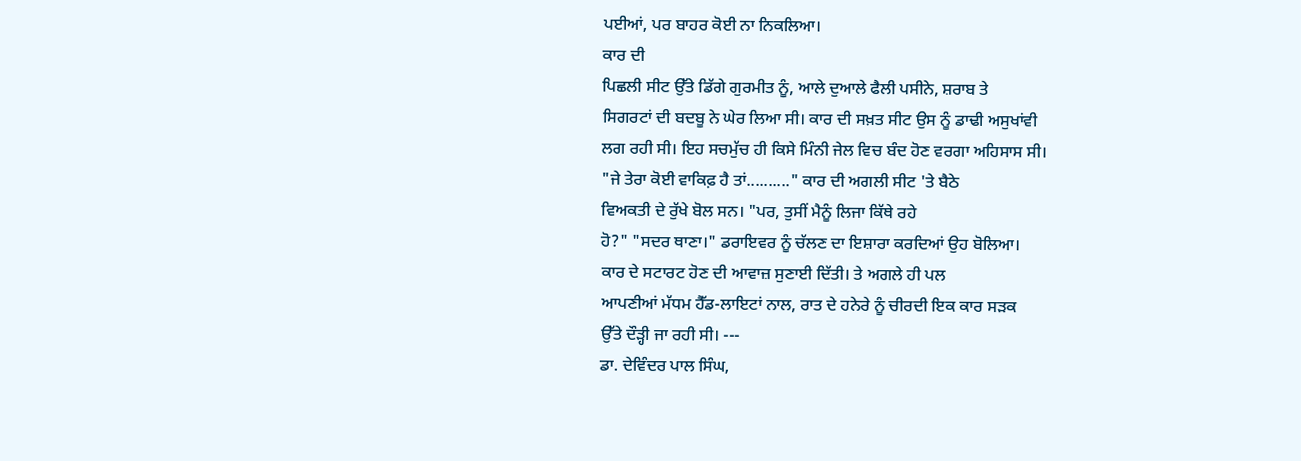ਪਈਆਂ, ਪਰ ਬਾਹਰ ਕੋਈ ਨਾ ਨਿਕਲਿਆ।
ਕਾਰ ਦੀ
ਪਿਛਲੀ ਸੀਟ ਉੱਤੇ ਡਿੱਗੇ ਗੁਰਮੀਤ ਨੂੰ, ਆਲੇ ਦੁਆਲੇ ਫੈਲੀ ਪਸੀਨੇ, ਸ਼ਰਾਬ ਤੇ
ਸਿਗਰਟਾਂ ਦੀ ਬਦਬੂ ਨੇ ਘੇਰ ਲਿਆ ਸੀ। ਕਾਰ ਦੀ ਸਖ਼ਤ ਸੀਟ ਉਸ ਨੂੰ ਡਾਢੀ ਅਸੁਖਾਂਵੀ
ਲਗ ਰਹੀ ਸੀ। ਇਹ ਸਚਮੁੱਚ ਹੀ ਕਿਸੇ ਮਿੰਨੀ ਜੇਲ ਵਿਚ ਬੰਦ ਹੋਣ ਵਰਗਾ ਅਹਿਸਾਸ ਸੀ।
"ਜੇ ਤੇਰਾ ਕੋਈ ਵਾਕਿਫ਼ ਹੈ ਤਾਂ.........." ਕਾਰ ਦੀ ਅਗਲੀ ਸੀਟ 'ਤੇ ਬੈਠੇ
ਵਿਅਕਤੀ ਦੇ ਰੁੱਖੇ ਬੋਲ ਸਨ। "ਪਰ, ਤੁਸੀਂ ਮੈਨੂੰ ਲਿਜਾ ਕਿੱਥੇ ਰਹੇ
ਹੋ?" "ਸਦਰ ਥਾਣਾ।" ਡਰਾਇਵਰ ਨੂੰ ਚੱਲਣ ਦਾ ਇਸ਼ਾਰਾ ਕਰਦਿਆਂ ਉਹ ਬੋਲਿਆ।
ਕਾਰ ਦੇ ਸਟਾਰਟ ਹੋਣ ਦੀ ਆਵਾਜ਼ ਸੁਣਾਈ ਦਿੱਤੀ। ਤੇ ਅਗਲੇ ਹੀ ਪਲ
ਆਪਣੀਆਂ ਮੱਧਮ ਹੈੱਡ-ਲਾਇਟਾਂ ਨਾਲ, ਰਾਤ ਦੇ ਹਨੇਰੇ ਨੂੰ ਚੀਰਦੀ ਇਕ ਕਾਰ ਸੜਕ
ਉੱਤੇ ਦੌੜ੍ਹੀ ਜਾ ਰਹੀ ਸੀ। ---
ਡਾ. ਦੇਵਿੰਦਰ ਪਾਲ ਸਿੰਘ,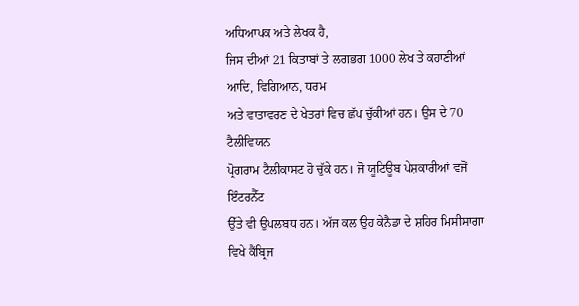ਅਧਿਆਪਕ ਅਤੇ ਲੇਖਕ ਹੈ,
ਜਿਸ ਦੀਆਂ 21 ਕਿਤਾਬਾਂ ਤੇ ਲਗਭਗ 1000 ਲੇਖ ਤੇ ਕਹਾਣੀਆਂ ਆਦਿ, ਵਿਗਿਆਨ, ਧਰਮ
ਅਤੇ ਵਾਤਾਵਰਣ ਦੇ ਖੇਤਰਾਂ ਵਿਚ ਛੱਪ ਚੁੱਕੀਆਂ ਹਨ। ਉਸ ਦੇ 70 ਟੈਲੀਵਿਯਨ
ਪ੍ਰੋਗਰਾਮ ਟੈਲੀਕਾਸਟ ਹੋ ਚੁੱਕੇ ਹਨ। ਜੋ ਯੂਟਿਊਬ ਪੇਸ਼ਕਾਰੀਆਂ ਵਜੋਂ ਇੰਟਰਨੈੱਟ
ਉੱਤੇ ਵੀ ਉਪਲਬਧ ਹਨ। ਅੱਜ ਕਲ ਉਹ ਕੇਨੈਡਾ ਦੇ ਸ਼ਹਿਰ ਮਿਸੀਸਾਗਾ ਵਿਖੇ ਕੈਂਬ੍ਰਿਜ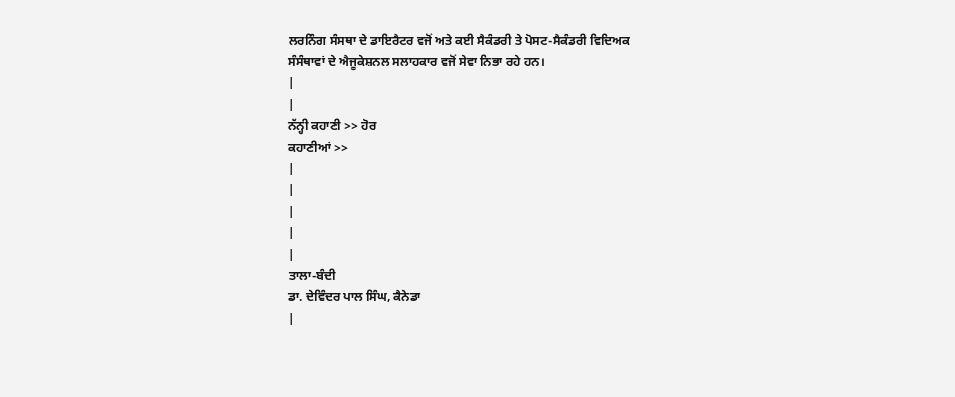ਲਰਨਿੰਗ ਸੰਸਥਾ ਦੇ ਡਾਇਰੈਟਰ ਵਜੋਂ ਅਤੇ ਕਈ ਸੈਕੰਡਰੀ ਤੇ ਪੋਸਟ-ਸੈਕੰਡਰੀ ਵਿਦਿਅਕ
ਸੰਸੰਥਾਵਾਂ ਦੇ ਐਜੂਕੇਸ਼ਨਲ ਸਲਾਹਕਾਰ ਵਜੋਂ ਸੇਵਾ ਨਿਭਾ ਰਹੇ ਹਨ।
|
|
ਨੱਨ੍ਹੀ ਕਹਾਣੀ >> ਹੋਰ
ਕਹਾਣੀਆਂ >>
|
|
|
|
|
ਤਾਲਾ-ਬੰਦੀ
ਡਾ. ਦੇਵਿੰਦਰ ਪਾਲ ਸਿੰਘ, ਕੈਨੇਡਾ
|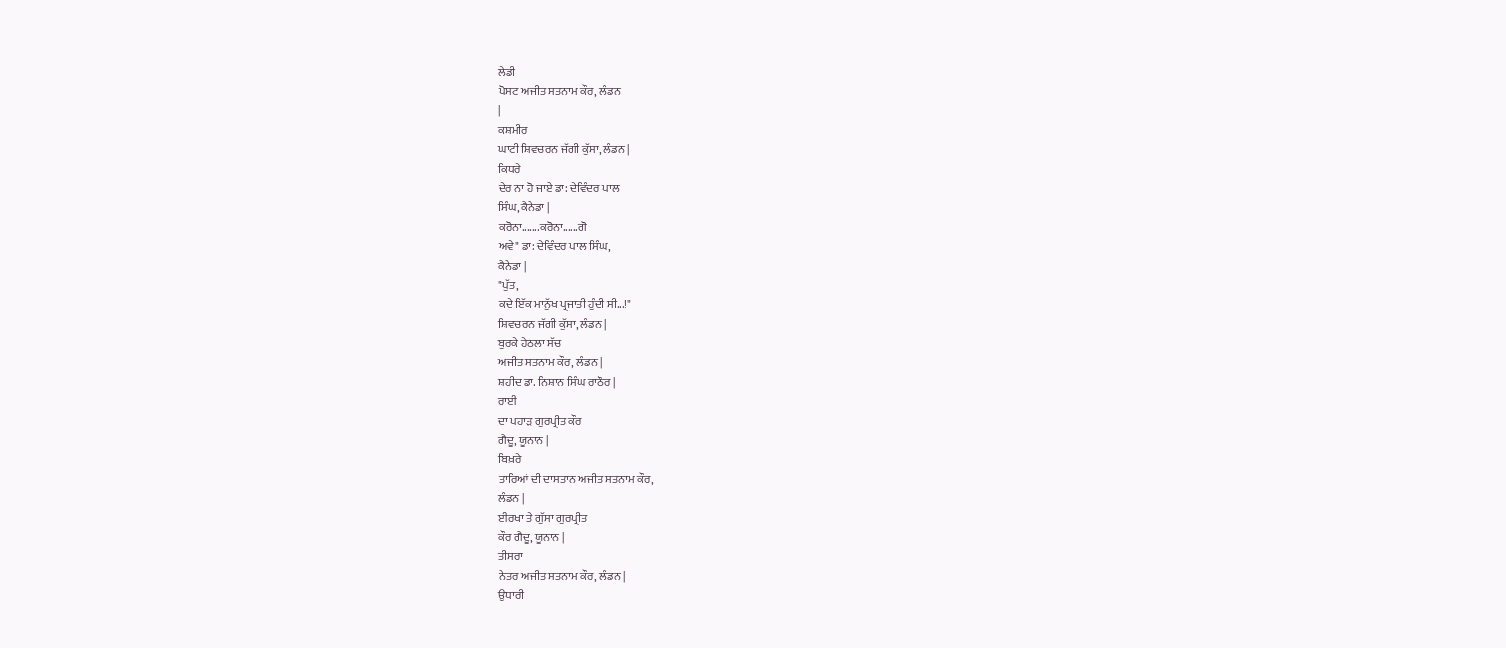ਲੇਡੀ
ਪੋਸਟ ਅਜੀਤ ਸਤਨਾਮ ਕੌਰ, ਲੰਡਨ
|
ਕਸ਼ਮੀਰ
ਘਾਟੀ ਸ਼ਿਵਚਰਨ ਜੱਗੀ ਕੁੱਸਾ, ਲੰਡਨ |
ਕਿਧਰੇ
ਦੇਰ ਨਾ ਹੋ ਜਾਏ ਡਾ: ਦੇਵਿੰਦਰ ਪਾਲ
ਸਿੰਘ, ਕੈਨੇਡਾ |
ਕਰੋਨਾ.......ਕਰੋਨਾ......ਗੋ
ਅਵੇ" ਡਾ: ਦੇਵਿੰਦਰ ਪਾਲ ਸਿੰਘ,
ਕੈਨੇਡਾ |
"ਪੁੱਤ,
ਕਦੇ ਇੱਕ ਮਾਨੁੱਖ ਪ੍ਰਜਾਤੀ ਹੁੰਦੀ ਸੀ...!"
ਸ਼ਿਵਚਰਨ ਜੱਗੀ ਕੁੱਸਾ, ਲੰਡਨ |
ਬੁਰਕੇ ਹੇਠਲਾ ਸੱਚ
ਅਜੀਤ ਸਤਨਾਮ ਕੌਰ, ਲੰਡਨ |
ਸ਼ਹੀਦ ਡਾ. ਨਿਸ਼ਾਨ ਸਿੰਘ ਰਾਠੌਰ |
ਰਾਈ
ਦਾ ਪਹਾੜ ਗੁਰਪ੍ਰੀਤ ਕੌਰ
ਗੈਦੂ, ਯੂਨਾਨ |
ਬਿਖ਼ਰੇ
ਤਾਰਿਆਂ ਦੀ ਦਾਸਤਾਨ ਅਜੀਤ ਸਤਨਾਮ ਕੌਰ,
ਲੰਡਨ |
ਈਰਖਾ ਤੇ ਗੁੱਸਾ ਗੁਰਪ੍ਰੀਤ
ਕੌਰ ਗੈਦੂ, ਯੂਨਾਨ |
ਤੀਸਰਾ
ਨੇਤਰ ਅਜੀਤ ਸਤਨਾਮ ਕੌਰ, ਲੰਡਨ |
ਉਧਾਰੀ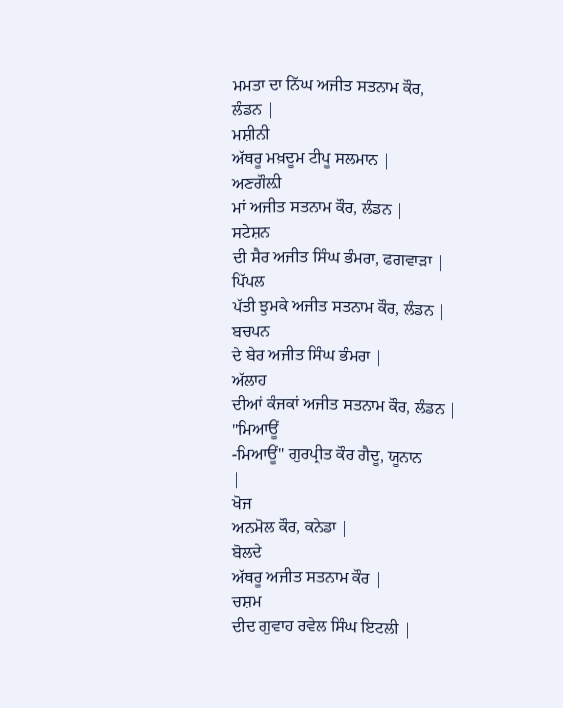ਮਮਤਾ ਦਾ ਨਿੱਘ ਅਜੀਤ ਸਤਨਾਮ ਕੌਰ,
ਲੰਡਨ |
ਮਸ਼ੀਨੀ
ਅੱਥਰੂ ਮਖ਼ਦੂਮ ਟੀਪੂ ਸਲਮਾਨ |
ਅਣਗੌਲ਼ੀ
ਮਾਂ ਅਜੀਤ ਸਤਨਾਮ ਕੌਰ, ਲੰਡਨ |
ਸਟੇਸ਼ਨ
ਦੀ ਸੈਰ ਅਜੀਤ ਸਿੰਘ ਭੰਮਰਾ, ਫਗਵਾੜਾ |
ਪਿੱਪਲ
ਪੱਤੀ ਝੁਮਕੇ ਅਜੀਤ ਸਤਨਾਮ ਕੌਰ, ਲੰਡਨ |
ਬਚਪਨ
ਦੇ ਬੇਰ ਅਜੀਤ ਸਿੰਘ ਭੰਮਰਾ |
ਅੱਲਾਹ
ਦੀਆਂ ਕੰਜਕਾਂ ਅਜੀਤ ਸਤਨਾਮ ਕੌਰ, ਲੰਡਨ |
"ਮਿਆਊਂ
-ਮਿਆਊਂ" ਗੁਰਪ੍ਰੀਤ ਕੌਰ ਗੈਦੂ, ਯੂਨਾਨ
|
ਖੋਜ
ਅਨਮੋਲ ਕੌਰ, ਕਨੇਡਾ |
ਬੋਲਦੇ
ਅੱਥਰੂ ਅਜੀਤ ਸਤਨਾਮ ਕੌਰ |
ਚਸ਼ਮ
ਦੀਦ ਗੁਵਾਹ ਰਵੇਲ ਸਿੰਘ ਇਟਲੀ |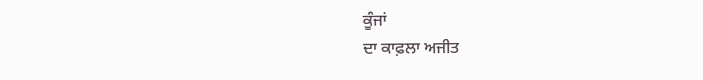ਕੂੰਜਾਂ
ਦਾ ਕਾਫ਼ਲਾ ਅਜੀਤ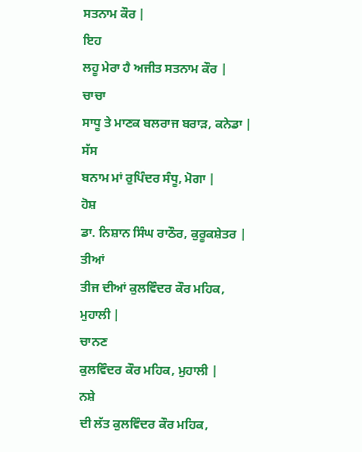ਸਤਨਾਮ ਕੌਰ |
ਇਹ
ਲਹੂ ਮੇਰਾ ਹੈ ਅਜੀਤ ਸਤਨਾਮ ਕੌਰ |
ਚਾਚਾ
ਸਾਧੂ ਤੇ ਮਾਣਕ ਬਲਰਾਜ ਬਰਾੜ, ਕਨੇਡਾ |
ਸੱਸ
ਬਨਾਮ ਮਾਂ ਰੁਪਿੰਦਰ ਸੰਧੂ, ਮੋਗਾ |
ਹੋਸ਼
ਡਾ. ਨਿਸ਼ਾਨ ਸਿੰਘ ਰਾਠੌਰ, ਕੁਰੂਕਸ਼ੇਤਰ |
ਤੀਆਂ
ਤੀਜ ਦੀਆਂ ਕੁਲਵਿੰਦਰ ਕੌਰ ਮਹਿਕ,
ਮੁਹਾਲੀ |
ਚਾਨਣ
ਕੁਲਵਿੰਦਰ ਕੌਰ ਮਹਿਕ, ਮੁਹਾਲੀ |
ਨਸ਼ੇ
ਦੀ ਲੱਤ ਕੁਲਵਿੰਦਰ ਕੌਰ ਮਹਿਕ,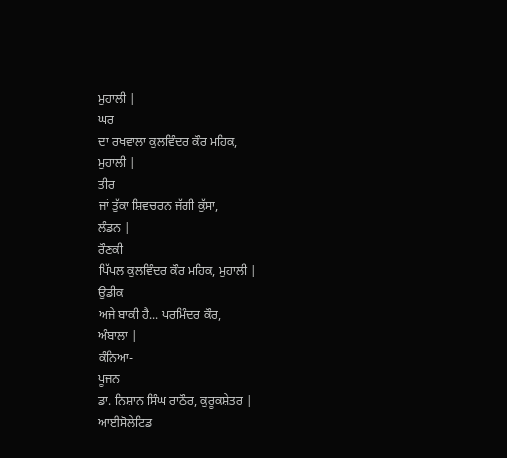ਮੁਹਾਲੀ |
ਘਰ
ਦਾ ਰਖਵਾਲਾ ਕੁਲਵਿੰਦਰ ਕੌਰ ਮਹਿਕ,
ਮੁਹਾਲੀ |
ਤੀਰ
ਜਾਂ ਤੁੱਕਾ ਸ਼ਿਵਚਰਨ ਜੱਗੀ ਕੁੱਸਾ,
ਲੰਡਨ |
ਰੌਣਕੀ
ਪਿੱਪਲ ਕੁਲਵਿੰਦਰ ਕੌਰ ਮਹਿਕ, ਮੁਹਾਲੀ |
ਉਡੀਕ
ਅਜੇ ਬਾਕੀ ਹੈ... ਪਰਮਿੰਦਰ ਕੌਰ,
ਅੰਬਾਲਾ |
ਕੰਨਿਆ-
ਪੂਜਨ
ਡਾ. ਨਿਸ਼ਾਨ ਸਿੰਘ ਰਾਠੌਰ, ਕੁਰੂਕਸ਼ੇਤਰ |
ਆਈਸੋਲੇਟਿਡ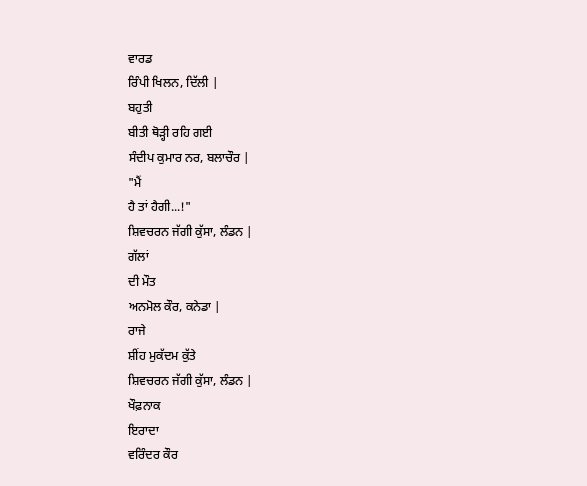ਵਾਰਡ
ਰਿੰਪੀ ਖਿਲਨ, ਦਿੱਲੀ |
ਬਹੁਤੀ
ਬੀਤੀ ਥੋੜ੍ਹੀ ਰਹਿ ਗਈ
ਸੰਦੀਪ ਕੁਮਾਰ ਨਰ, ਬਲਾਚੌਰ |
"ਮੈਂ
ਹੈ ਤਾਂ ਹੈਗੀ...!"
ਸ਼ਿਵਚਰਨ ਜੱਗੀ ਕੁੱਸਾ, ਲੰਡਨ |
ਗੱਲਾਂ
ਦੀ ਮੌਤ
ਅਨਮੋਲ ਕੌਰ, ਕਨੇਡਾ |
ਰਾਜੇ
ਸ਼ੀਂਹ ਮੁਕੱਦਮ ਕੁੱਤੇ
ਸ਼ਿਵਚਰਨ ਜੱਗੀ ਕੁੱਸਾ, ਲੰਡਨ |
ਖੌਫ਼ਨਾਕ
ਇਰਾਦਾ
ਵਰਿੰਦਰ ਕੌਰ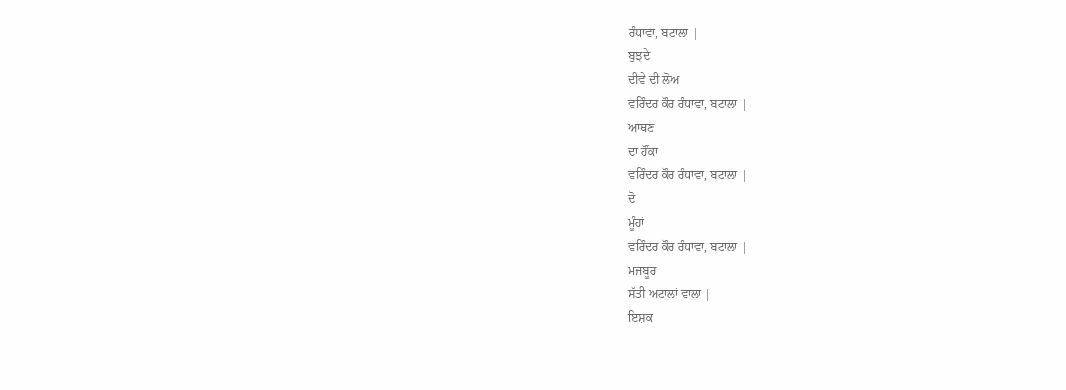ਰੰਧਾਵਾ, ਬਟਾਲਾ |
ਬੁਝਦੇ
ਦੀਵੇ ਦੀ ਲੋਅ
ਵਰਿੰਦਰ ਕੌਰ ਰੰਧਾਵਾ, ਬਟਾਲਾ |
ਆਥਣ
ਦਾ ਹੌਂਕਾ
ਵਰਿੰਦਰ ਕੌਰ ਰੰਧਾਵਾ, ਬਟਾਲਾ |
ਦੋ
ਮੂੰਹਾਂ
ਵਰਿੰਦਰ ਕੌਰ ਰੰਧਾਵਾ, ਬਟਾਲਾ |
ਮਜਬੂਰ
ਸੱਤੀ ਅਟਾਲਾਂ ਵਾਲਾ |
ਇਸ਼ਕ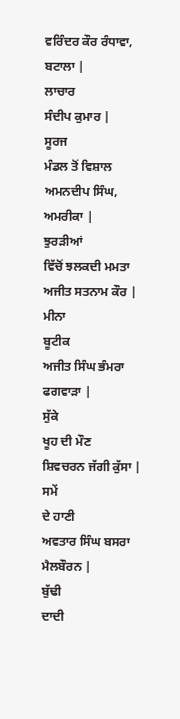ਵਰਿੰਦਰ ਕੌਰ ਰੰਧਾਵਾ, ਬਟਾਲਾ |
ਲਾਚਾਰ
ਸੰਦੀਪ ਕੁਮਾਰ |
ਸੂਰਜ
ਮੰਡਲ ਤੋਂ ਵਿਸ਼ਾਲ
ਅਮਨਦੀਪ ਸਿੰਘ, ਅਮਰੀਕਾ |
ਝੁਰੜੀਆਂ
ਵਿੱਚੋਂ ਝਲਕਦੀ ਮਮਤਾ
ਅਜੀਤ ਸਤਨਾਮ ਕੌਰ |
ਮੀਨਾ
ਬੂਟੀਕ
ਅਜੀਤ ਸਿੰਘ ਭੰਮਰਾ ਫਗਵਾੜਾ |
ਸੁੱਕੇ
ਖੂਹ ਦੀ ਮੌਣ
ਸ਼ਿਵਚਰਨ ਜੱਗੀ ਕੁੱਸਾ |
ਸਮੇਂ
ਦੇ ਹਾਣੀ
ਅਵਤਾਰ ਸਿੰਘ ਬਸਰਾ ਮੈਲਬੌਰਨ |
ਬੁੱਢੀ
ਦਾਦੀ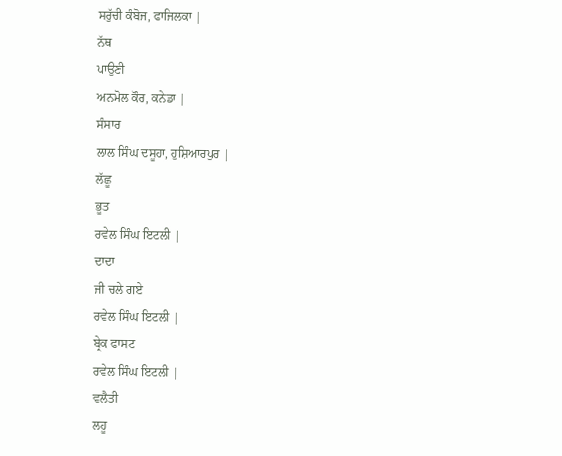ਸਰੁੱਚੀ ਕੰਬੋਜ, ਫਾਜਿਲਕਾ |
ਨੱਥ
ਪਾਉਣੀ
ਅਨਮੋਲ ਕੌਰ, ਕਨੇਡਾ |
ਸੰਸਾਰ
ਲਾਲ ਸਿੰਘ ਦਸੂਹਾ, ਹੁਸ਼ਿਆਰਪੁਰ |
ਲੱਛੂ
ਭੂਤ
ਰਵੇਲ ਸਿੰਘ ਇਟਲੀ |
ਦਾਦਾ
ਜੀ ਚਲੇ ਗਏ
ਰਵੇਲ ਸਿੰਘ ਇਟਲੀ |
ਬ੍ਰੇਕ ਫਾਸਟ
ਰਵੇਲ ਸਿੰਘ ਇਟਲੀ |
ਵਲੈਤੀ
ਲਹੂ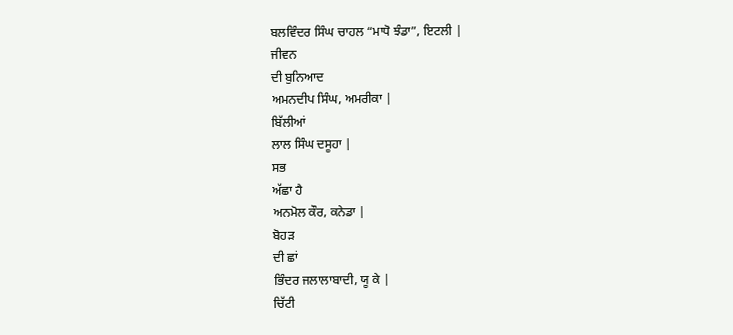ਬਲਵਿੰਦਰ ਸਿੰਘ ਚਾਹਲ “ਮਾਧੋ ਝੰਡਾ”, ਇਟਲੀ |
ਜੀਵਨ
ਦੀ ਬੁਨਿਆਦ
ਅਮਨਦੀਪ ਸਿੰਘ, ਅਮਰੀਕਾ |
ਬਿੱਲੀਆਂ
ਲਾਲ ਸਿੰਘ ਦਸੂਹਾ |
ਸਭ
ਅੱਛਾ ਹੈ
ਅਨਮੋਲ ਕੌਰ, ਕਨੇਡਾ |
ਬੋਹੜ
ਦੀ ਛਾਂ
ਭਿੰਦਰ ਜਲਾਲਾਬਾਦੀ, ਯੂ ਕੇ |
ਚਿੱਟੀ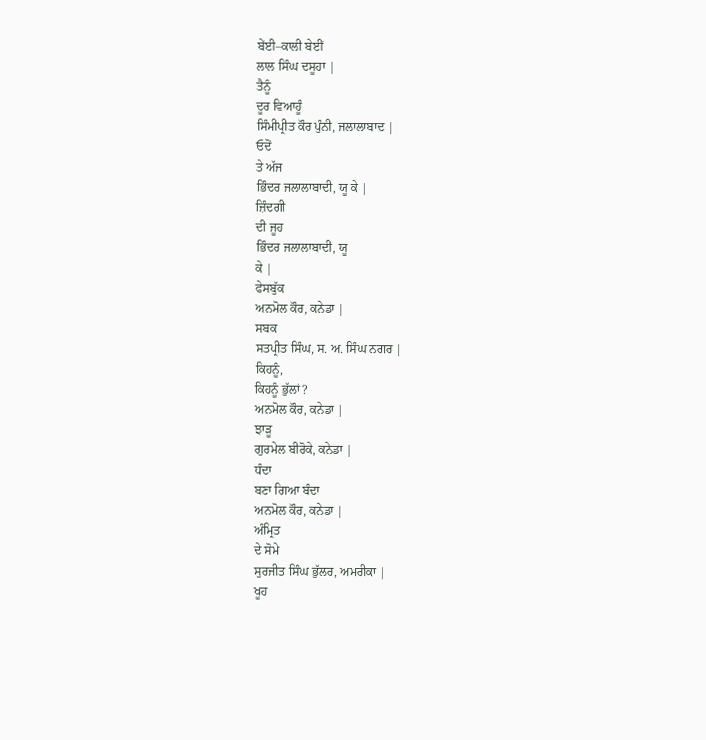ਬੇਂਈ–ਕਾਲੀ ਬੇਈਂ
ਲਾਲ ਸਿੰਘ ਦਸੂਹਾ |
ਤੈਨੂੰ
ਦੂਰ ਵਿਆਹੂੰ
ਸਿੰਮੀਪ੍ਰੀਤ ਕੌਰ ਪੁੰਨੀ, ਜਲਾਲਾਬਾਦ |
ਓਦੋਂ
ਤੇ ਅੱਜ
ਭਿੰਦਰ ਜਲਾਲਾਬਾਦੀ, ਯੂ ਕੇ |
ਜ਼ਿੰਦਗੀ
ਦੀ ਜੂਹ
ਭਿੰਦਰ ਜਲਾਲਾਬਾਦੀ, ਯੂ
ਕੇ |
ਫੇਸਬੁੱਕ
ਅਨਮੋਲ ਕੌਰ, ਕਨੇਡਾ |
ਸਬਕ
ਸਤਪ੍ਰੀਤ ਸਿੰਘ, ਸ. ਅ. ਸਿੰਘ ਨਗਰ |
ਕਿਹਨੂੰ,
ਕਿਹਨੂੰ ਭੁੱਲਾਂ?
ਅਨਮੋਲ ਕੌਰ, ਕਨੇਡਾ |
ਝਾੜੂ
ਗੁਰਮੇਲ ਬੀਰੋਕੇ, ਕਨੇਡਾ |
ਧੰਦਾ
ਬਣਾ ਗਿਆ ਬੰਦਾ
ਅਨਮੋਲ ਕੌਰ, ਕਨੇਡਾ |
ਅੰਮ੍ਰਿਤ
ਦੇ ਸੋਮੇ
ਸੁਰਜੀਤ ਸਿੰਘ ਭੁੱਲਰ, ਅਮਰੀਕਾ |
ਖੂਹ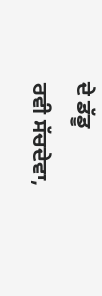ਦੇ ਡੱਡੂ
ਰਵੀ ਸੱਚਦੇਵਾ,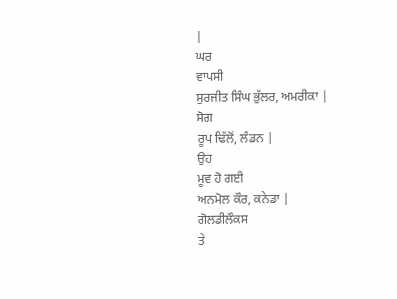|
ਘਰ
ਵਾਪਸੀ
ਸੁਰਜੀਤ ਸਿੰਘ ਭੁੱਲਰ, ਅਮਰੀਕਾ |
ਸੋਗ
ਰੂਪ ਢਿੱਲੋਂ, ਲੰਡਨ |
ਉਹ
ਮੂਵ ਹੋ ਗਈ
ਅਨਮੋਲ ਕੌਰ, ਕਨੇਡਾ |
ਗੋਲਡੀਲੌਕਸ
ਤੇ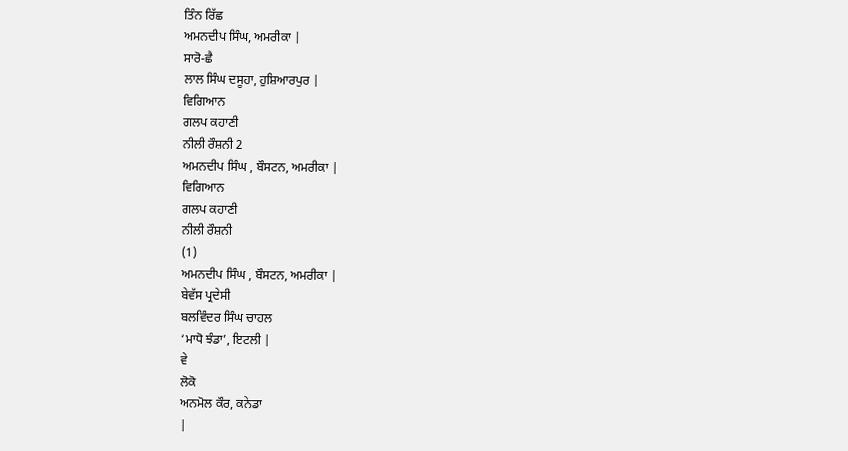ਤਿੰਨ ਰਿੱਛ
ਅਮਨਦੀਪ ਸਿੰਘ, ਅਮਰੀਕਾ |
ਸਾਰੋ-ਛੈ
ਲਾਲ ਸਿੰਘ ਦਸੂਹਾ, ਹੁਸ਼ਿਆਰਪੁਰ |
ਵਿਗਿਆਨ
ਗਲਪ ਕਹਾਣੀ
ਨੀਲੀ ਰੌਸ਼ਨੀ 2
ਅਮਨਦੀਪ ਸਿੰਘ , ਬੌਸਟਨ, ਅਮਰੀਕਾ |
ਵਿਗਿਆਨ
ਗਲਪ ਕਹਾਣੀ
ਨੀਲੀ ਰੌਸ਼ਨੀ
(1)
ਅਮਨਦੀਪ ਸਿੰਘ , ਬੌਸਟਨ, ਅਮਰੀਕਾ |
ਬੇਵੱਸ ਪ੍ਰਦੇਸੀ
ਬਲਵਿੰਦਰ ਸਿੰਘ ਚਾਹਲ
‘ਮਾਧੋ ਝੰਡਾ’, ਇਟਲੀ |
ਵੇ
ਲੋਕੋ
ਅਨਮੋਲ ਕੌਰ, ਕਨੇਡਾ
|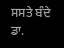ਸਸਤੇ ਬੰਦੇ
ਡਾ.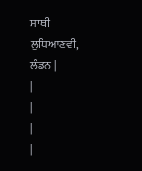ਸਾਥੀ ਲੁਧਿਆਣਵੀ, ਲੰਡਨ |
|
|
|
|